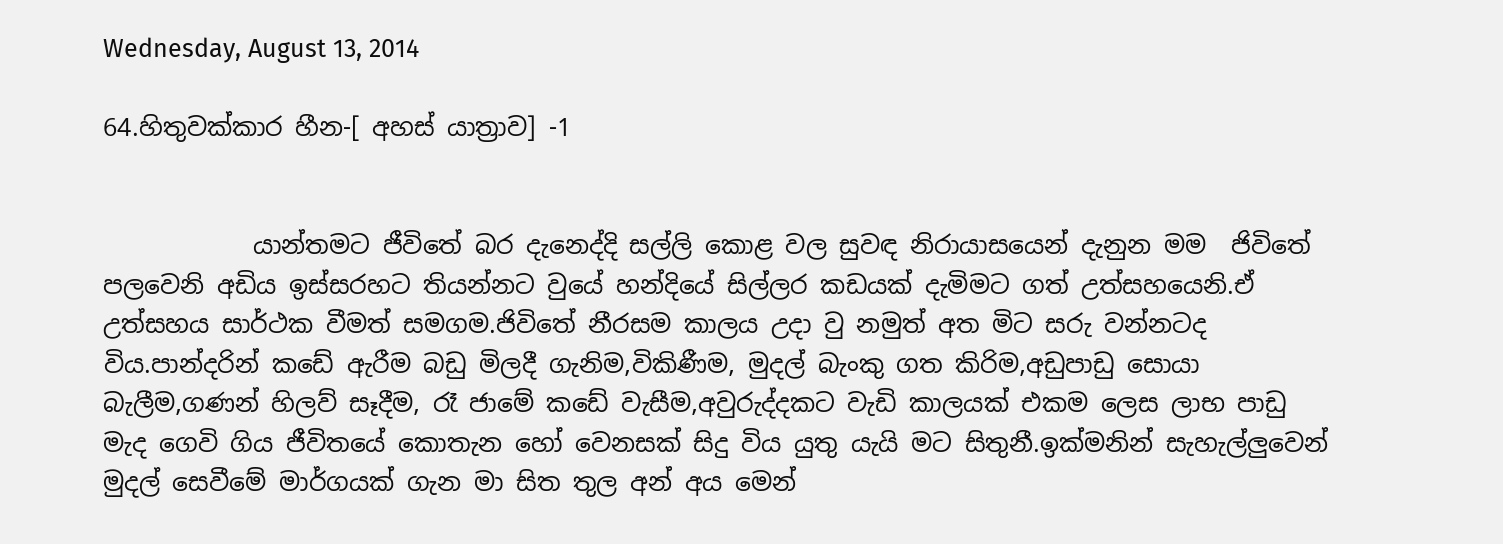Wednesday, August 13, 2014

64.හිතුවක්කාර හීන-[ අහස් යාත්‍රාව] -1


            යාන්තමට ජීවිතේ බර දැනෙද්දි සල්ලි කොළ වල සුවඳ නිරායාසයෙන් දැනුන මම  ජිවිතේ පලවෙනි අඩිය ඉස්සරහට තියන්නට වුයේ හන්දියේ සිල්ලර කඩයක් දැමිමට ගත් උත්සහයෙනි.ඒ උත්සහය සාර්ථක වීමත් සමගම.ජිවිතේ නීරසම කාලය උදා වු නමුත් අත මිට සරු වන්නටද විය.පාන්දරින් කඩේ ඇරීම බඩු මිලදී ගැනිම,විකිණීම, මුදල් බැංකු ගත කිරිම,අඩුපාඩු සොයා බැලීම,ගණන් හිලව් සෑදීම, රෑ ජාමේ කඩේ වැසීම,අවුරුද්දකට වැඩි කාලයක් එකම ලෙස ලාභ පාඩු මැද ගෙවි ගිය ජීවිතයේ කොතැන හෝ වෙනසක් සිදු විය යුතු යැයි මට සිතුනී.ඉක්මනින් සැහැල්ලුවෙන් මුදල් සෙවීමේ මාර්ගයක් ගැන මා සිත තුල අන් අය මෙන්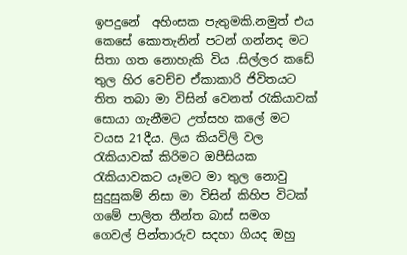ඉපදුනේ  අහිංසක පැතුමකි.නමුත් එය කෙසේ කොතැනින් පටන් ගන්නද මට සිතා ගත නොහැකි විය .සිල්ලර කඩේ තුල හිර වෙච්ච ඒකාකාරි ජිවිතයට තිත තබා මා විසින් වෙනත් රැකියාවක් සොයා ගැනීමට උත්සහ කලේ මට වයස 21දීය. ලිය කියවිලි වල රැකියාවක් කිරිමට ඔපීසියක රැකියාවකට යෑමට මා තුල නොවු සුදුසුකම් නිසා මා විසින් කිහිප විටක් ගමේ පාලිත තීන්ත බාස් සමග  ගෙවල් පින්තාරුව සදහා ගියද ඔහු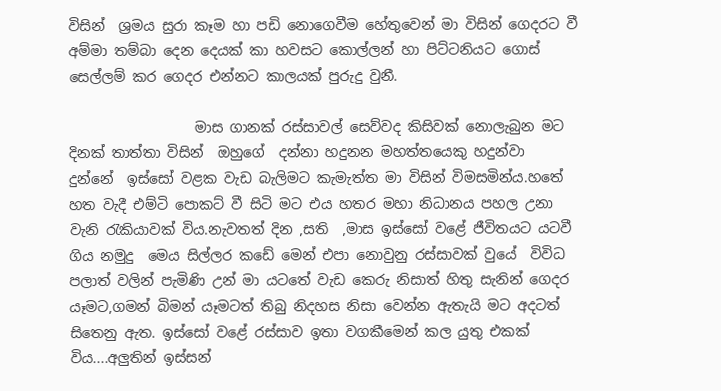විසින්  ශ්‍රමය සුරා කෑම හා පඩි නොගෙවීම හේතුවෙන් මා විසින් ගෙදරට වී අම්මා තම්බා දෙන දෙයක් කා හවසට කොල්ලන් හා පිට්ටනියට ගොස් සෙල්ලම් කර ගෙදර එන්නට කාලයක් පුරුදු වුනී.

                  මාස ගානක් රස්සාවල් සෙව්වද කිසිවක් නොලැබුන මට දිනක් තාත්තා විසින්  ඔහුගේ  දන්නා හදුනන මහත්තයෙකු හදුන්වා  දුන්නේ  ඉස්සෝ වළක වැඩ බැලිමට කැමැත්ත මා විසින් විමසමින්ය.හතේ හත වැදී එම්ටි පොකට් වී සිටි මට එය හතර මහා නිධානය පහල උනා වැනි රැකියාවක් විය.නැවතත් දින ,සති  ,මාස ඉස්සෝ වළේ ජීවිතයට යටවී ගිය නමුදු  මෙය සිල්ලර කඩේ මෙන් එපා නොවුනු රස්සාවක් වුයේ  විවිධ පලාත් වලින් පැමිණි උන් මා යටතේ වැඩ කෙරු නිසාත් හිතු සැනින් ගෙදර යෑමට,ගමන් බිමන් යෑමටත් තිබු නිදහස නිසා වෙන්න ඇතැයි මට අදටත් සිතෙනු ඇත. ඉස්සෝ වළේ රස්සාව ඉතා වගකීමෙන් කල යුතු එකක් විය....අලුතින් ඉස්සන්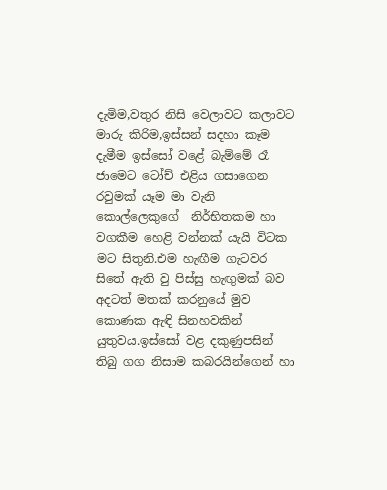දැමිම,වතුර නිසි වෙලාවට කලාවට මාරු කිරිම,ඉස්සන් සදහා කෑම දැමීම ඉස්සෝ වළේ බැම්මේ රෑ ජාමෙට ටෝච් එළිය ගසාගෙන රවුමක් යෑම මා වැනි කොල්ලෙකුගේ  නිර්භිතකම හා වගකීම හෙළි වන්නක් යැයි විටක මට සිතුනි.එම හැඟීම ගැටවර සිතේ ඇති වු පිස්සු හැඟුමක් බව අදටත් මතක් කරනුයේ මුව කොණක ඇඳි සිනහවකින් යුතුවය.ඉස්සෝ වළ දකුණුපසින් තිබු ගග නිසාම කබරයින්ගෙන් හා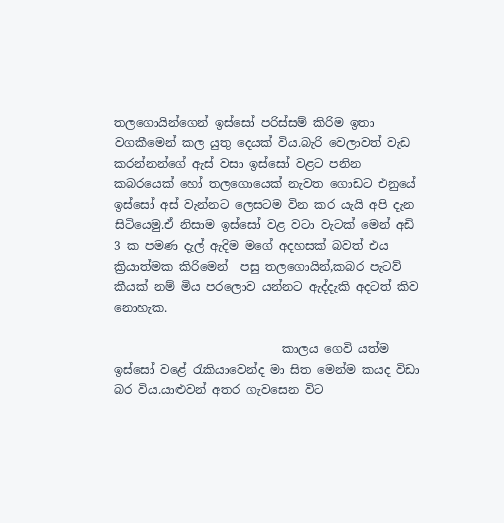තලගොයින්ගෙන් ඉස්සෝ පරිස්සම් කිරිම ඉතා වගකීමෙන් කල යුතු දෙයක් විය.බැරි වෙලාවත් වැඩ කරන්නන්ගේ ඇස් වසා ඉස්සෝ වළට පනින කබරයෙක් හෝ තලගොයෙක් නැවත ගොඩට එනුයේ ඉස්සෝ අස් වැන්නට ලෙසටම වින කර යැයි අපි දැන සිටියෙමු.ඒ නිසාම ඉස්සෝ වළ වටා වැටක් මෙන් අඩි 3 ක පමණ දැල් ඇදිම මගේ අදහසක් බවත් එය  ක්‍රියාත්මක කිරිමෙන්  පසු තලගොයින්,කබර පැටව් කීයක් නම් මිය පරලොව යන්නට ඇද්දැකි අදටත් කිව නොහැක.

                            කාලය ගෙවි යත්ම ඉස්සෝ වළේ රැකියාවෙන්ද මා සිත මෙන්ම කයද විඩා බර විය.යාළුවන් අතර ගැවසෙන විට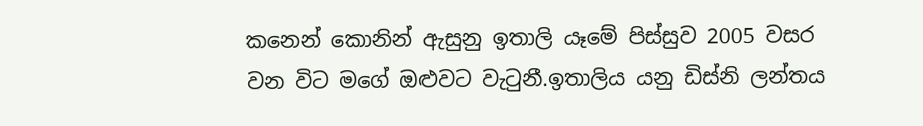කනෙන් කොනින් ඇසුනු ඉතාලි යෑමේ පිස්සුව 2005 වසර වන විට මගේ ඔළුවට වැටුනී.ඉතාලිය යනු ඩිස්නි ලන්තය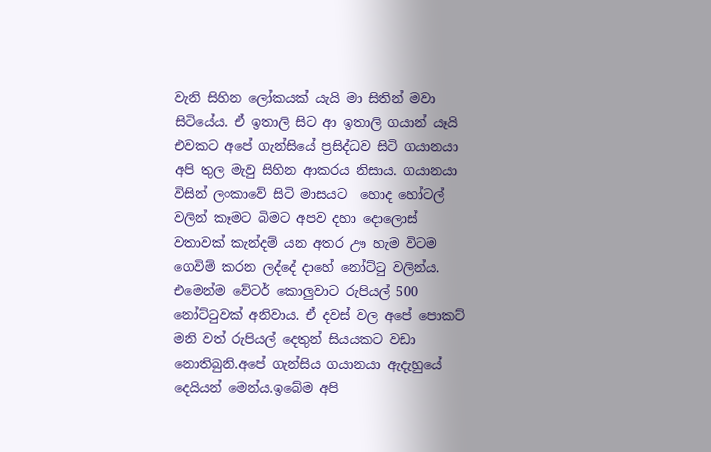වැනි සිහින ලෝකයක් යැයි මා සිතින් මවා සිටියේය. ඒ ඉතාලි සිට ආ ඉතාලි ගයාන් යෑයි එවකට අපේ ගැන්සියේ ප්‍රසිද්ධව සිටි ගයානයා අපි තුල මැවු සිහින ආකරය නිසාය. ගයානයා විසින් ලංකාවේ සිටි මාසයට  හොද හෝටල් වලින් කෑමට බිමට අපව දහා දොලොස් වතාවක් කැන්දම් යන අතර ඌ හැම විටම  ගෙවිම් කරන ලද්දේ දාහේ නෝට්ටු වලින්ය. එමෙන්ම වේටර් කොලුවාට රුපියල් 500 නෝට්ටුවක් අනිවාය. ඒ දවස් වල අපේ පොකට් මනි වත් රුපියල් දෙතුන් සියයකට වඩා නොතිබුනි.අපේ ගැන්සිය ගයානයා ඇදැහුයේ දෙයියන් මෙන්ය.ඉබේම අපි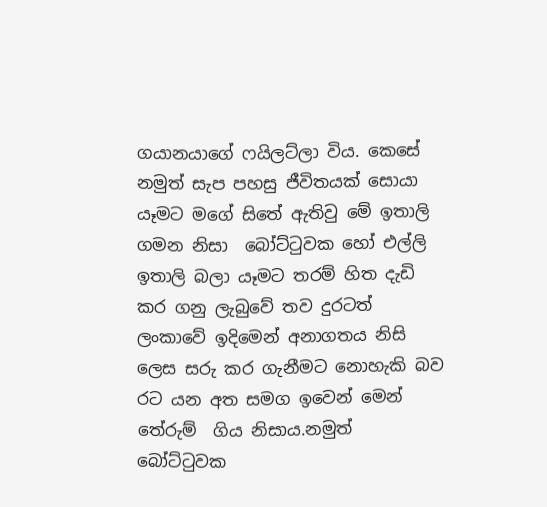ගයානයාගේ ෆයිලට්ලා විය. කෙසේ නමුත් සැප පහසු ජීවිතයක් සොයා යෑමට මගේ සිතේ ඇතිවු මේ ඉතාලි ගමන නිසා  බෝට්ටුවක හෝ එල්ලි ඉතාලි බලා යෑමට තරම් හිත දැඩි කර ගනු ලැබුවේ තව දුරටත් ලංකාවේ ඉදිමෙන් අනාගතය නිසි ලෙස සරු කර ගැනීමට නොහැකි බව රට යන අත සමග ඉවෙන් මෙන් තේරුම්  ගිය නිසාය.නමුත් බෝට්ටුවක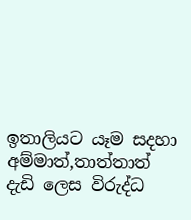ඉතාලියට යෑම සදහා අම්මාත්,තාත්තාත් දැඩි ලෙස විරුද්ධ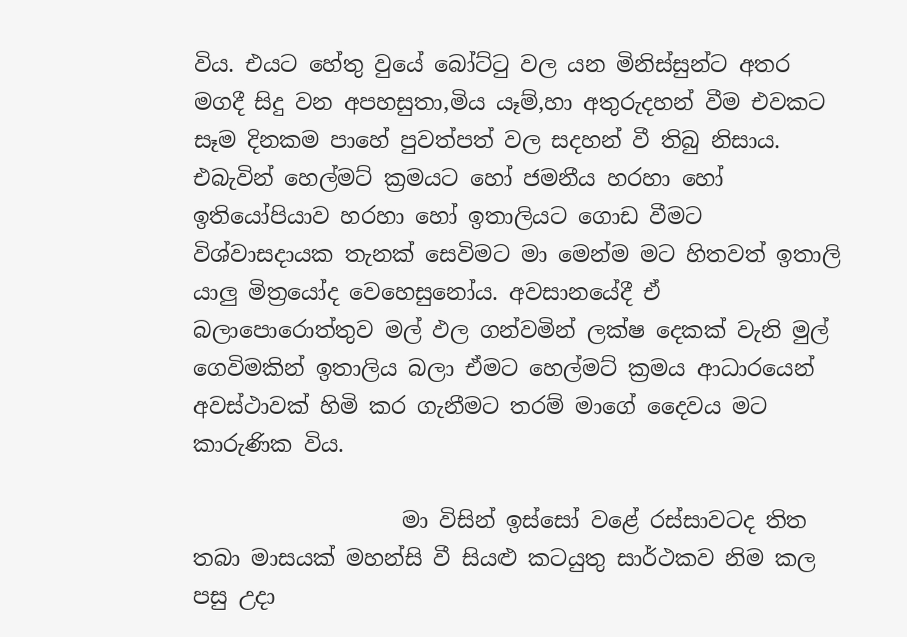විය. එයට හේතු වුයේ බෝට්ටු වල යන මිනිස්සුන්ට අතර මගදී සිදු වන අපහසුතා,මිය යෑම්,හා අතුරුදහන් වීම එවකට සෑම දිනකම පාහේ පුවත්පත් වල සදහන් වී තිබු නිසාය. එබැවින් හෙල්මට් ක්‍රමයට හෝ ජමනීය හරහා හෝ ඉතියෝපියාව හරහා හෝ ඉතාලියට ගොඩ වීමට විශ්වාසදායක තැනක් සෙවිමට මා මෙන්ම මට හිතවත් ඉතාලි යාලු මිත්‍රයෝද වෙහෙසුනෝය. අවසානයේදී ඒ බලාපොරොත්තුව මල් ඵල ගන්වමින් ලක්ෂ දෙකක් වැනි මුල් ගෙවිමකින් ඉතාලිය බලා ඒමට හෙල්මට් ක්‍රමය ආධාරයෙන් අවස්ථාවක් හිමි කර ගැනීමට තරම් මාගේ දෛවය මට කාරුණික විය.

                   මා විසින් ඉස්සෝ වළේ රස්සාවටද තිත තබා මාසයක් මහන්සි වී සියළු කටයුතු සාර්ථකව නිම කල පසු උදා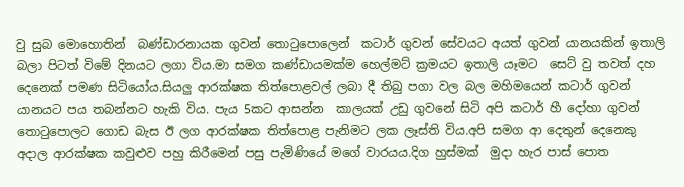වු සුබ මොහොතින්  බණ්ඩාරනායක ගුවන් තොටුපොලෙන්  කටාර් ගුවන් සේවයට අයත් ගුවන් යානයකින් ඉතාලි බලා පිටත් විමේ දිනයට ලගා විය.මා සමග කණ්ඩායමක්ම හෙල්මට් ක්‍රමයට ඉතාලි යෑමට  සෙට් වු තවත් දහ  දෙනෙක් පමණ සිටියෝය.සියලු ආරක්ෂක තිත්පොළවල් ලබා දී තිබු පගා වල බල මහිමයෙන් කටාර් ගුවන් යානයට පය තබන්නට හැකි විය. පැය 5කට ආසන්න  කාලයක් උඩු ගුවනේ සිටි අපි කටාර් හී දෝහා ගුවන් තොටුපොලට ගොඩ බැස ඊ ලග ආරක්ෂක තිත්පොළ පැනිමට ලක ලෑස්ති විය.අපි සමග ආ දෙතුන් දෙනෙකු  අදාල ආරක්ෂක කවුළුව පහු කිරීමෙන් පසු පැමිණියේ මගේ වාරයය.දිග හුස්මක්  මුදා හැර පාස් පොත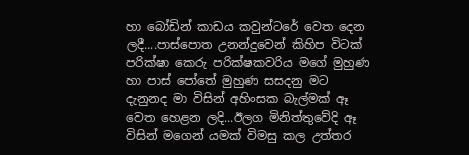හා බෝඩින් කාඩය කවුන්ටරේ වෙත දෙන  ලදී....පාස්පොත උනන්දුවෙන් කිහිප විටක්  පරික්ෂා කෙරු පරික්ෂකවරිය මගේ මුහුණ හා පාස් පෝතේ මුහුණ සසදනු මට දැනුනද මා විසින් අහිංසක බැල්මක් ඈ වෙත හෙළන ලදි...ඊලග මිනිත්තුවේදි ඈ විසින් මගෙන් යමක් විමසු කල උත්තර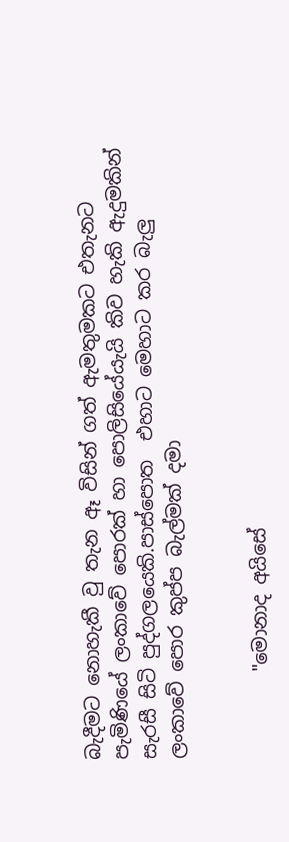බැදීමට නොහැකී වු තැන ඈ විසින් ගත් ඇමතුමකට එතැනට පැමිණියේ ලංකාවේ පොරක් හා පොලිසියේයැයි කිව හැකි ඇදුමකින් සැරසී සිටි පුද්ගලයෙකි.පාස්පොත  එහාට මෙහාට කර බැලු ලංකාවේ පොර කුප්ප බැල්මක් දමා


         "මොනාද අයිසේ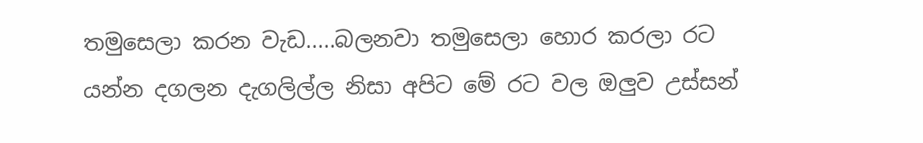තමුසෙලා කරන වැඩ.....බලනවා තමුසෙලා හොර කරලා රට යන්න දගලන දැගලිල්ල නිසා අපිට මේ රට වල ඔලුව උස්සන්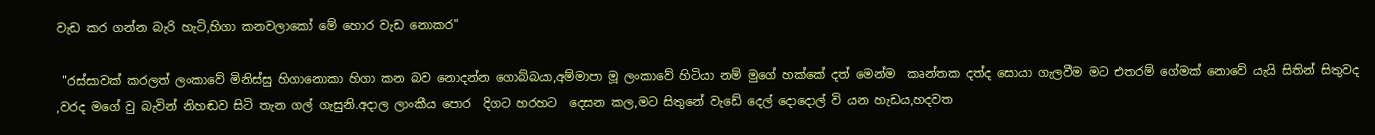වැඩ කර ගන්න බැරි හැටි,හිගා කනවලාකෝ මේ හොර වැඩ නොකර"

 "රස්සාවක් කරලත් ලංකාවේ මිනිස්සු හිගානොකා හිගා කන බව නොදන්න ගොබ්බයා,අම්මාපා මූ ලංකාවේ හිටියා නම් මුගේ හක්කේ දත් මෙන්ම  කෘන්තක දත්ද සොයා ගැලවීම මට එතරම් ගේමක් නොවේ යැයි සිතින් සිතුවද ,වරද මගේ වු බැවින් නිහඬව සිටි තැන ගල් ගැසුනි.අදාල ලාංකීය පොර  දිගට හරහට  දෙසන කල,මට සිතුනේ වැඩේ දෙල් දොදොල් වි යන හැඩය,හදවත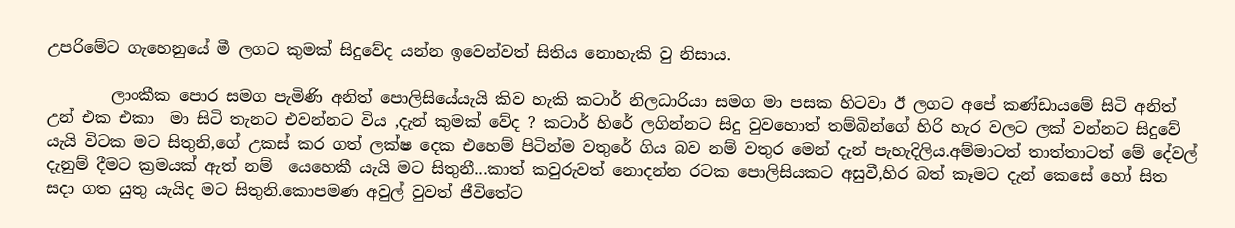උපරිමේට ගැහෙනුයේ මී ලගට කුමක් සිදුවේද යන්න ඉවෙන්වත් සිතිය නොහැකි වු නිසාය.

        ලාංකීක පොර සමග පැමිණි අනිත් පොලිසියේයැයි කිව හැකි කටාර් නිලධාරියා සමග මා පසක හිටවා ඊ ලගට අපේ කණ්ඩායමේ සිටි අනිත් උන් එක එකා  මා සිටි තැනට එවන්නට විය ,දැන් කුමක් වේද ? කටාර් හිරේ ලගින්නට සිදු වුවහොත් තම්බින්ගේ හිරි හැර වලට ලක් වන්නට සිදුවේ යැයි විටක මට සිතුනි,ගේ උකස් කර ගත් ලක්ෂ දෙක එහෙම් පිටින්ම වතුරේ ගිය බව නම් වතුර මෙන් දැන් පැහැදිලිය.අම්මාටත් තාත්තාටත් මේ දේවල් දැනුම් දීමට ක්‍රමයක් ඇත් නම්  යෙහෙකී යැයි මට සිතුනී...කාත් කවුරුවත් නොදන්න රටක පොලිසියකට අසුවී,හිර බත් කෑමට දැන් කෙසේ හෝ සිත සදා ගත යුතු යැයිද මට සිතුනි.කොපමණ අවුල් වුවත් ජීවිතේට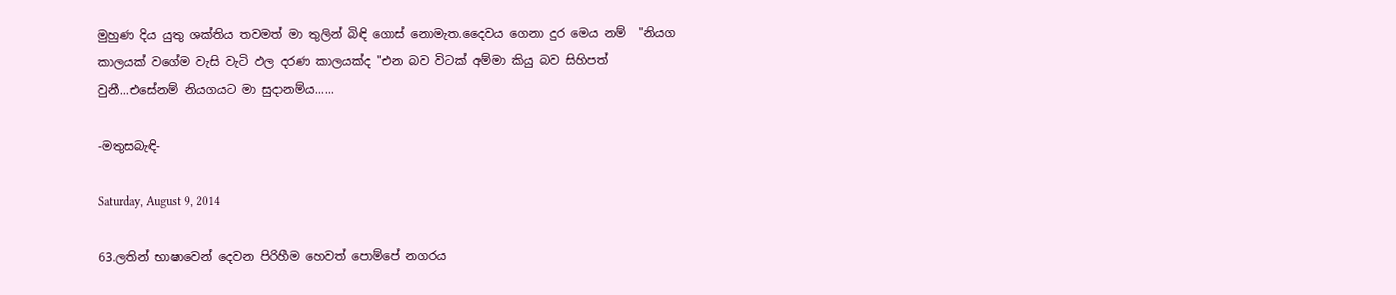මුහුණ දිය යුතු ශක්තිය තවමත් මා තුලින් බිඳි ගොස් නොමැත.දෛවය ගෙනා දුර මෙය නම්  "නියග කාලයක් වගේම වැසි වැටි ඵල දරණ කාලයක්ද "එන බව විටක් අම්මා කියු බව සිහිපත් වුනී...එසේනම් නියගයට මා සුදානම්ය......

-මතුසබැඳි-

Saturday, August 9, 2014

63.ලතින් භාෂාවෙන් දෙවන පිරිහීම හෙවත් පොම්පේ නගරය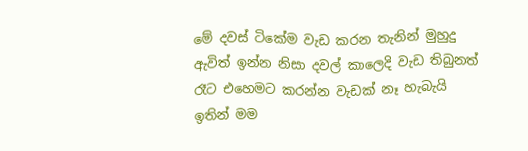මේ දවස් ටිකේම වැඩ කරන තැනින් මුහුදු ඇවිත් ඉන්න නිසා දවල් කාලෙදි වැඩ තිබුනත් රෑට එහෙමට කරන්න වැඩක් නෑ හැබැයි ඉතින් මම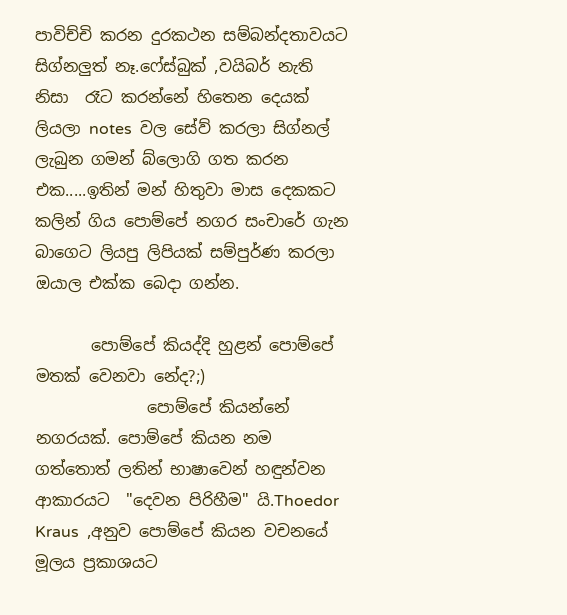පාවිච්චි කරන දුරකථන සම්බන්දතාවයට  සිග්නලුත් නෑ.ෆේස්බුක් ,වයිබර් නැති නිසා  රෑට කරන්නේ හිතෙන දෙයක් ලියලා notes  වල සේව් කරලා සිග්නල් ලැබුන ගමන් බ්ලොගි ගත කරන එක.....ඉතින් මන් හිතුවා මාස දෙකකට කලින් ගිය පොම්පේ නගර සංචාරේ ගැන බාගෙට ලියපු ලිපියක් සම්පුර්ණ කරලා ඔයාල එක්ක බෙදා ගන්න.

       පොම්පේ කියද්දි හුළන් පොම්පේ මතක් වෙනවා නේද?;)
              පොම්පේ කියන්නේ නගරයක්. පොම්පේ කියන නම ගත්තොත් ලතින් භාෂාවෙන් හඳුන්වන ආකාරයට  "දෙවන පිරිහීම" යි.Thoedor Kraus  ,අනුව පොම්පේ කියන වචනයේ මූලය ප්‍රකාශයට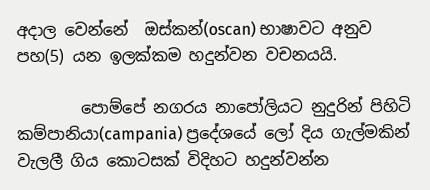අදාල වෙන්නේ  ඔස්කන්(oscan) භාෂාවට අනුව පහ(5) යන ඉලක්කම හදුන්වන වචනයයි.

        පොම්පේ නගරය නාපෝලියට නුදුරින් පිහිටි කම්පානියා(campania) ප්‍රදේශයේ ලෝ දිය ගැල්මකින් වැලලී ගිය කොටසක් විදිහට හදුන්වන්න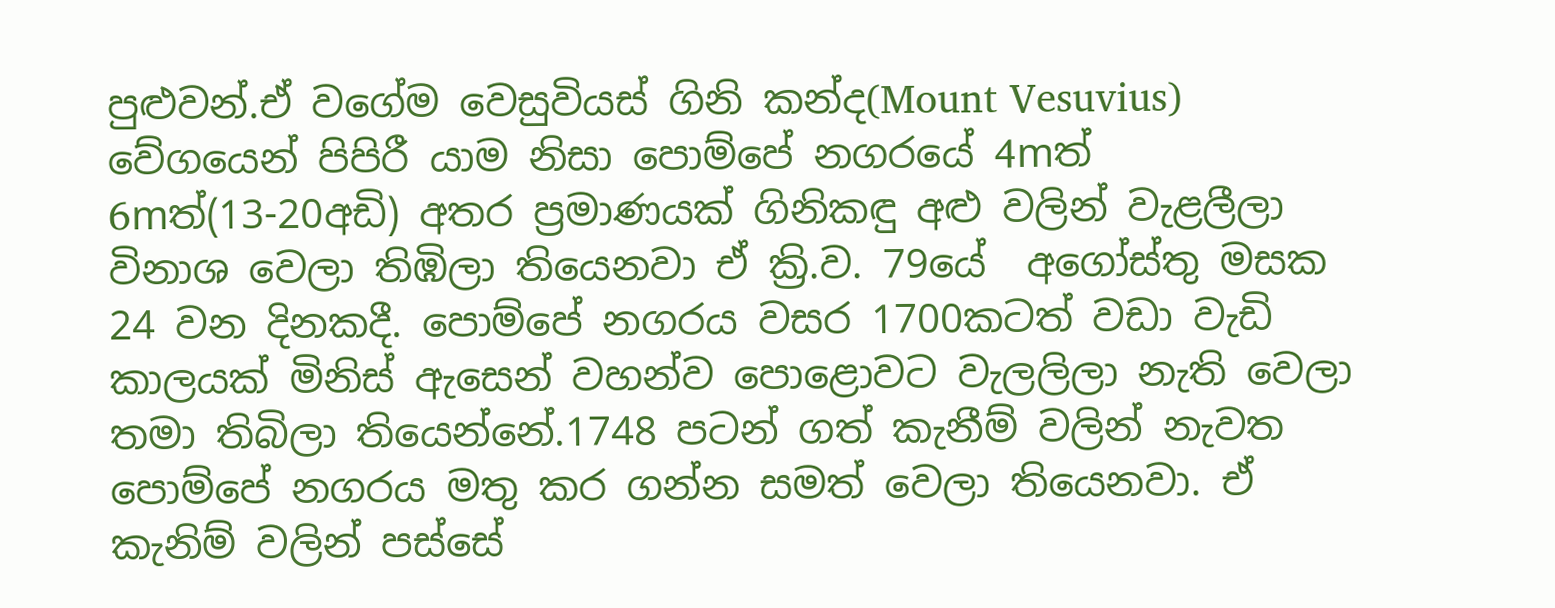පුළුවන්.ඒ වගේම වෙසුවියස් ගිනි කන්ද(Mount Vesuvius) වේගයෙන් පිපිරී යාම නිසා පොම්පේ නගරයේ 4mත් 6mත්(13-20අඩි) අතර ප්‍රමාණයක් ගිනිකඳු අළු වලින් වැළලීලා විනාශ වෙලා තිඹිලා තියෙනවා ඒ ක්‍රි.ව. 79යේ  අගෝස්තු මසක 24 වන දිනකදී. පොම්පේ නගරය වසර 1700කටත් වඩා වැඩි කාලයක් මිනිස් ඇසෙන් වහන්ව පොළොවට වැලලිලා නැති වෙලා තමා තිබිලා තියෙන්නේ.1748 පටන් ගත් කැනීම් වලින් නැවත පොම්පේ නගරය මතු කර ගන්න සමත් වෙලා තියෙනවා. ඒ කැනිම් වලින් පස්සේ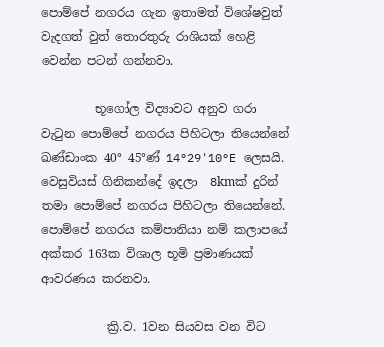පොම්පේ නගරය ගැන ඉතාමත් විශේෂවුත් වැදගත් වුත් තොරතුරු රාශියක් හෙළි වෙන්න පටන් ගන්නවා.

         භූගෝල විද්‍යාවට අනුව ගරා වැටුන පොම්පේ නගරය පිහිටලා තියෙන්නේ  ඛණ්ඩාංක 40° 45°ණ් 14°29'10°E ලෙසයි.  වෙසුවියස් ගිනිකන්දේ ඉදලා  8kmක් දුරින් තමා පොම්පේ නගරය පිහිටලා තියෙන්නේ. පොම්පේ නගරය කම්පානියා නම් කලාපයේ අක්කර 163ක විශාල භූමි ප්‍රමාණයක් ආවරණය කරනවා.

           ක්‍රි.ව. 1වන සියවස වන විට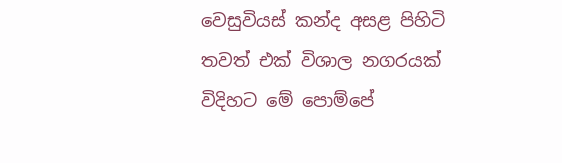වෙසුවියස් කන්ද අසළ පිහිටි තවත් එක් විශාල නගරයක් විදිහට මේ පොම්පේ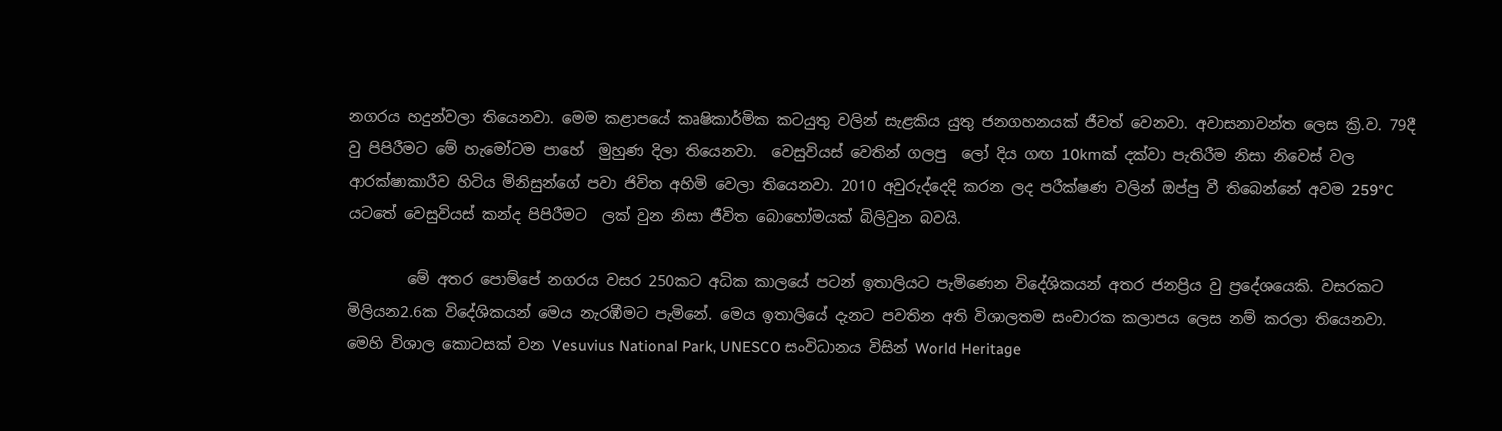නගරය හදුන්වලා තියෙනවා. මෙම කළාපයේ කෘෂිකාර්මික කටයුතු වලින් සැළකිය යුතු ජනගහනයක් ජීවත් වෙනවා. අවාසනාවන්ත ලෙස ක්‍රි.ව. 79දී වු පිපිරීමට මේ හැමෝටම පාහේ  මුහුණ දිලා තියෙනවා.  වෙසුවියස් වෙතින් ගලපු  ලෝ දිය ගඟ 10kmක් දක්වා පැතිරීම නිසා නිවෙස් වල ආරක්ෂාකාරීව හිටිය මිනිසුන්ගේ පවා ජිවිත අහිමි වෙලා තියෙනවා. 2010 අවුරුද්දෙදි කරන ලද පරීක්ෂණ වලින් ඔප්පු වී තිබෙන්නේ අවම 259°C යටතේ වෙසුවියස් කන්ද පිපිරීමට  ලක් වුන නිසා ජීවිත බොහෝමයක් බිලිවුන බවයි.

        මේ අතර පොම්පේ නගරය වසර 250කට අධික කාලයේ පටන් ඉතාලියට පැමිණෙන විදේශිකයන් අතර ජනප්‍රිය වු ප්‍රදේශයෙකි. වසරකට මිලියන2.6ක විදේශිකයන් මෙය නැරඹීමට පැමිනේ. මෙය ඉතාලියේ දැනට පවතින අති විශාලතම සංචාරක කලාපය ලෙස නම් කරලා තියෙනවා. මෙහි විශාල කොටසක් වන Vesuvius National Park, UNESCO සංවිධානය විසින් World Heritage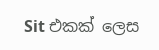Sit එකක් ලෙස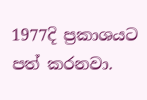1977දි ප්‍රකාශයට පත් කරනවා.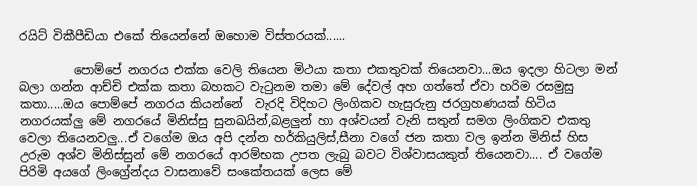රයිට් විකීපීඩියා එකේ තියෙන්නේ ඔහොම විස්තරයක්......

         පොම්පේ නගරය එක්ක වෙලි තියෙන මිථයා කතා එකතුවක් තියෙනවා...ඔය ඉදලා හිටලා මන් බලා ගන්න ආච්චි එක්ක කතා බහකට වැටුනම තමා මේ දේවල් අහ ගත්තේ ඒවා හරිම රසමුසු කතා.....ඔය පොම්පේ නගරය කියන්නේ  වැරදි විදිහට ලිංගිකව හැසුරුනු ජරග්‍රහණයක් හිටිය නගරයක්ලු මේ නගරයේ මිනිස්සු සුනඛයින්,බළලුන් හා අශ්වයන් වැනි සතුන් සමග ලිංගිකව එකතු වෙලා තියෙනවලු...ඒ වගේම ඔය අපි දන්න හර්කියුලිස්,සීනා වගේ ජන කතා වල ඉන්න මිනිස් හිස උරුම අශ්ව මිනිස්සුන් මේ නගරයේ ආරම්භක උපත ලැබු බවට විශ්වාසයකුත් තියෙනවා.... ඒ වගේම පිරිමි අයගේ ලිංග්‍රේන්දය වාසනාවේ සංකේතයක් ලෙස මේ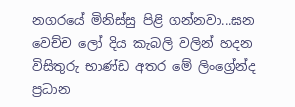නගරයේ මිනිස්සු පිළි ගන්නවා...ඝන වෙච්ච ලෝ දිය කැබලි වලින් හදන විසිතුරු භාණ්ඩ අතර මේ ලිංග්‍රේන්ද  ප්‍රධාන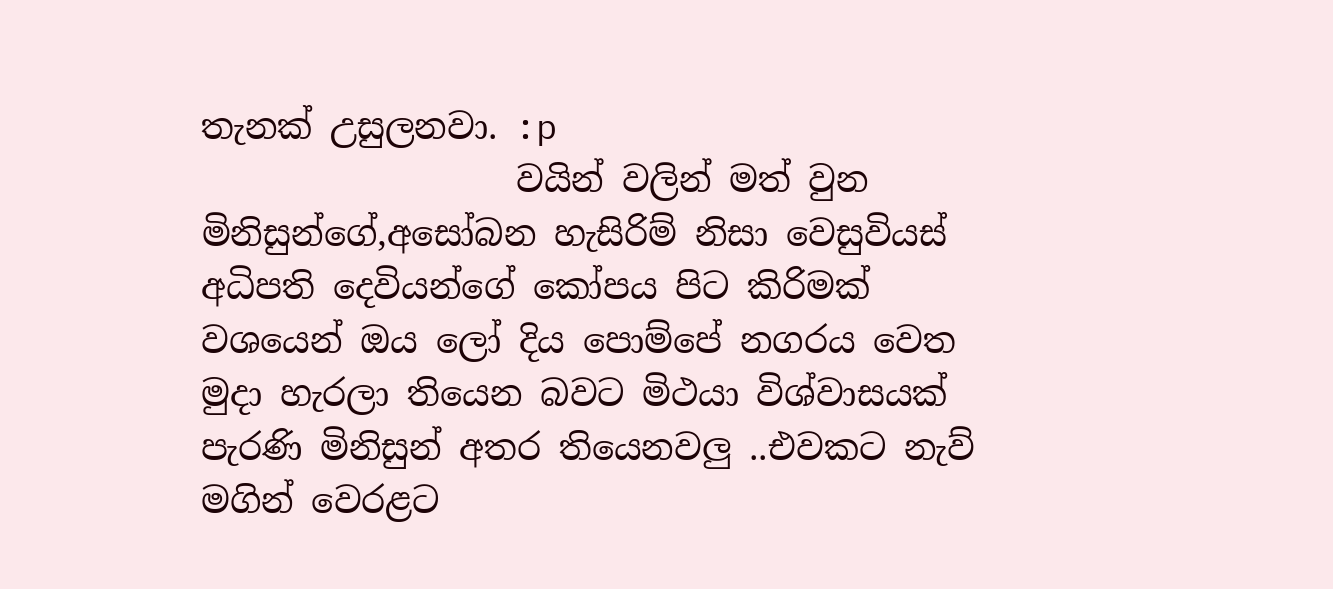තැනක් උසුලනවා. :p
                  වයින් වලින් මත් වුන මිනිසුන්ගේ,අසෝබන හැසිරිම් නිසා වෙසුවියස් අධිපති දෙවියන්ගේ කෝපය පිට කිරිමක් වශයෙන් ඔය ලෝ දිය පොම්පේ නගරය වෙත මුදා හැරලා තියෙන බවට මිථයා විශ්වාසයක් පැරණි මිනිසුන් අතර තියෙනවලු ..එවකට නැව් මගින් වෙරළට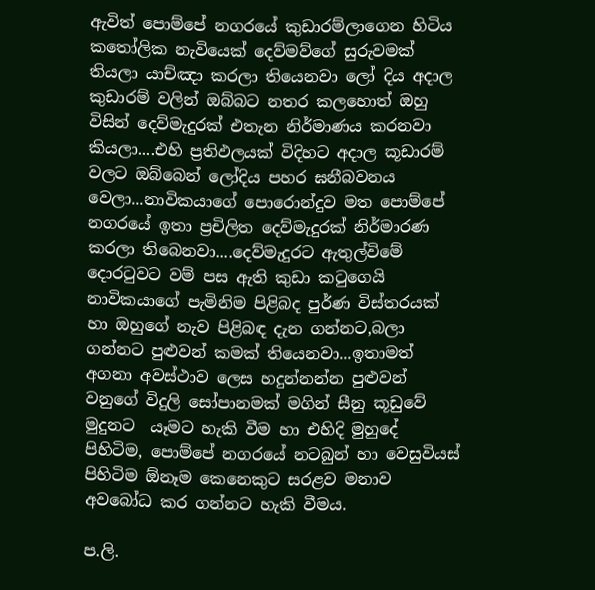ඇවිත් පොම්පේ නගරයේ කුඩාරම්ලාගෙන හිටිය කතෝලික නැවියෙක් දෙව්මව්ගේ සුරුවමක් තියලා යාච්ඤා කරලා තියෙනවා ලෝ දිය අදාල කුඩාරම් වලින් ඔබ්බට නතර කලහොත් ඔහු විසින් දෙව්මැදුරක් එතැන නිර්මාණය කරනවා කියලා....එහි ප්‍රතිඵලයක් විදිහට අදාල කූඩාරම් වලට ඔබ්බෙන් ලෝදිය පහර ඝනීබවනය  වෙලා...නාවිකයාගේ පොරොන්දුව මත පොම්පේ නගරයේ ඉතා ප්‍රචිලිත දෙව්මැදුරක් නිර්මාරණ කරලා තිබෙනවා....දෙව්මැදුරට ඇතුල්විමේ දොරටුවට වම් පස ඇති කුඩා කටුගෙයි නාවිකයාගේ පැමිනිම පිළිබද පුර්ණ විස්තරයක් හා ඔහුගේ නැව පිළිබඳ දැන ගන්නට,බලා ගන්නට පුළුවන් කමක් තියෙනවා...ඉතාමත් අගනා අවස්ථාව ලෙස හදුන්නන්න පුළුවන් වනුගේ විදුලි සෝපානමක් මගින් සීනු කූඩුවේ මුදුනට  යෑමට හැකි වීම හා එහිදි මුහුදේ පිහිටිම, පොම්පේ නගරයේ නටබුන් හා වෙසුවියස් පිහිටිම ඕනෑම කෙනෙකුට සරළව මනාව අවබෝධ කර ගන්නට හැකි වීමය.

ප.ලි.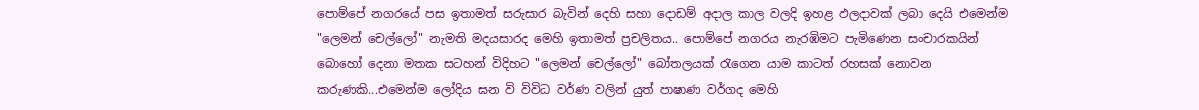පොම්පේ නගරයේ පස ඉතාමත් සරුසාර බැවින් දෙහි සහා දොඩම් අදාල කාල වලදි ඉහළ ඵලදාවක් ලබා දෙයි එමෙන්ම "ලෙමන් චෙල්ලෝ" නැමති මදයසාරද මෙහි ඉතාමත් ප්‍රචලිතය.. පොම්පේ නගරය නැරඹිමට පැමිණෙන සංචාරකයින් බොහෝ දෙනා මතක සටහන් විදිහට "ලෙමන් චෙල්ලෝ" බෝතලයක් රැගෙන යාම කාටත් රහසක් නොවන කරුණකි...එමෙන්ම ලෝදිය ඝන වි විවිධ වර්ණ වලින් යුත් පාෂාණ වර්ගද මෙහි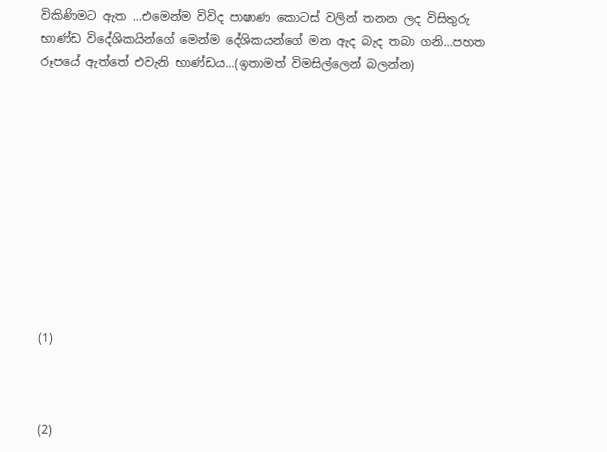විකිණිමට ඇත ...එමෙන්ම විවිද පාෂාණ කොටස් වලින් තනන ලද විසිතුරු භාණ්ඩ විදේශිකයින්ගේ මෙන්ම දේශිකයන්ගේ මන ඇද බැද තබා ගනි...පහත රූපයේ ඇත්තේ එවැනි භාණ්ඩය...(ඉතාමත් විමසිල්ලෙන් බලන්න)











(1)



(2)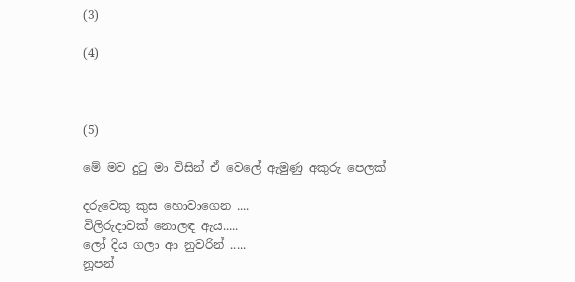(3)

(4)



(5)

මේ මව දුටු මා විසින් ඒ වෙලේ ඇමුණු අකුරු පෙලක්

දරුවෙකු කුස හොවාගෙන ....
විලිරුදාවක් නොලඳ ඇය.....
ලෝ දිය ගලා ආ නුවරින් .....
නූපන්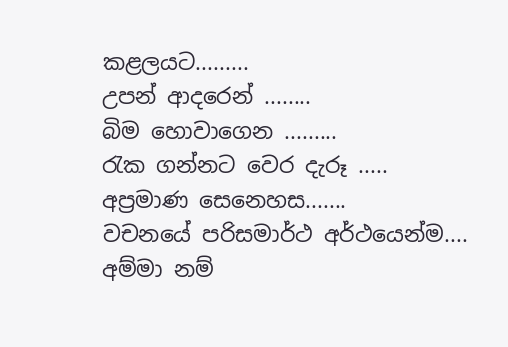කළලයට.........
උපන් ආදරෙන් ........
බිම හොවාගෙන .........
රැක ගන්නට වෙර දැරූ .....
අප්‍රමාණ සෙනෙහස.......
වචනයේ පරිසමාර්ථ අර්ථයෙන්ම....
අම්මා නම්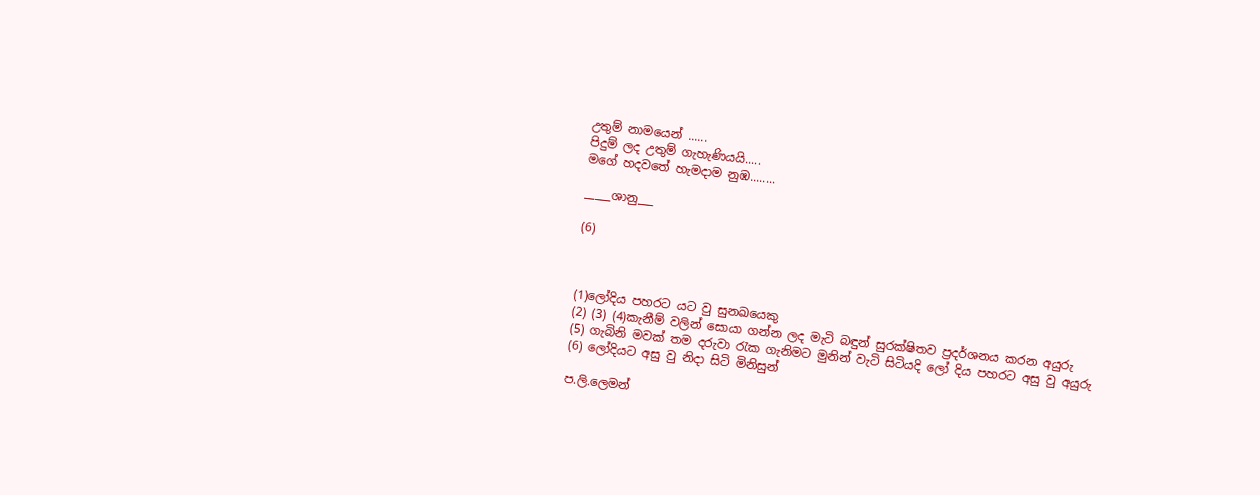උතුම් නාමයෙන් ......
පිදුම් ලද උතුම් ගැහැණියයි.....
මගේ හදවතේ හැමදාම නුඹ........

_____ශානු___

(6)



(1)ලෝදිය පහරට යට වු සුනඛයෙකු
(2) (3) (4)කැනීම් වලින් සොයා ගන්න ලද මැටි බඳුන් සුරක්ෂිතව ප්‍රදර්ශනය කරන අයුරු
(5) ගැබිනි මවක් තම දරුවා රැක ගැනිමට මුනින් වැටි සිටියදි ලෝ දිය පහරට අසු වු අයුරු
(6) ලෝදියට අසු වු නිදා සිටි මිනිසුන්

ප.ලි.ලෙමන්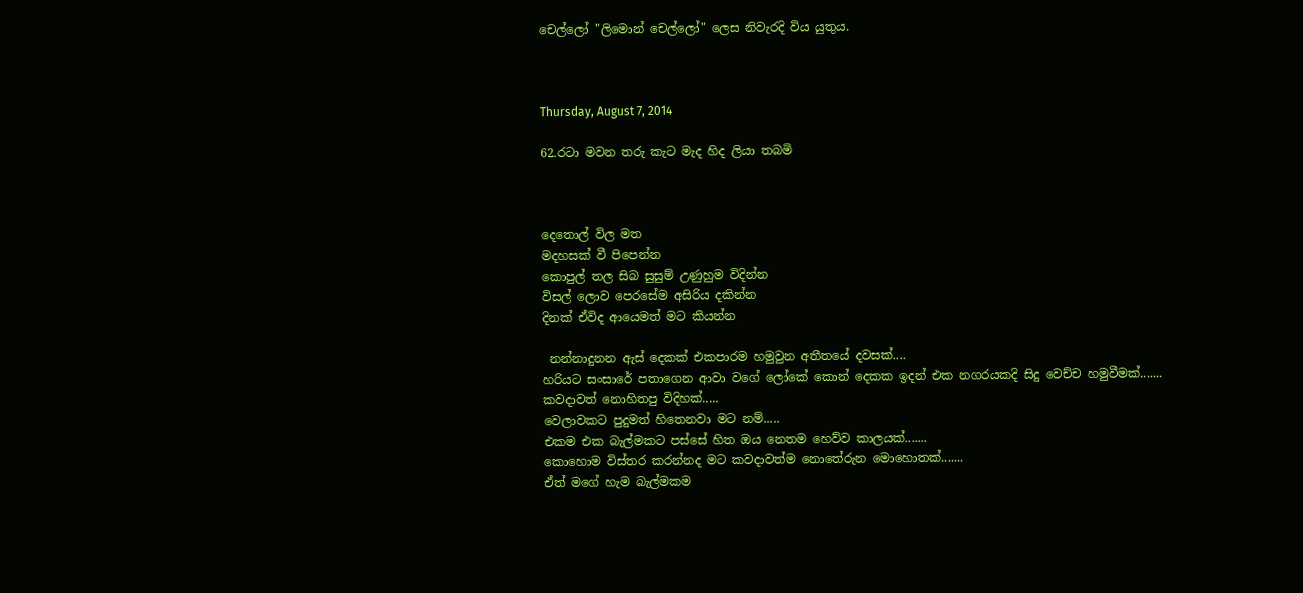චෙල්ලෝ "ලිමොන් චෙල්ලෝ" ලෙස නිවැරදි විය යුතුය.



Thursday, August 7, 2014

62.රටා මවන තරු කැට මැද හිද ලියා තබමි



දෙතොල් විල මත
මදහසක් වී පිපෙන්න
කොපුල් තල සිබ සුසුම් උණුහුම විදින්න
විසල් ලොව පෙරසේම අසිරිය දකින්න
දිනක් ඒවිද ආයෙමත් මට කියන්න

 නන්නාදුනන ඇස් දෙකක් එකපාරම හමුවුන අතීතයේ දවසක්....
හරියට සංසාරේ පතාගෙන ආවා වගේ ලෝකේ කොන් දෙකක ඉදන් එක නගරයකදි සිදු වෙච්ච හමුවීමක්.......
කවදාවත් නොහිතපු විදිහක්.....
වෙලාවකට පුදුමත් හිතෙනවා මට නම්.....
එකම එක බැල්මකට පස්සේ හිත ඔය නෙතම හෙව්ව කාලයක්.......
කොහොම විස්තර කරන්නද මට කවදාවත්ම නොතේරුන මොහොතක්.......
ඒත් මගේ හැම බැල්මකම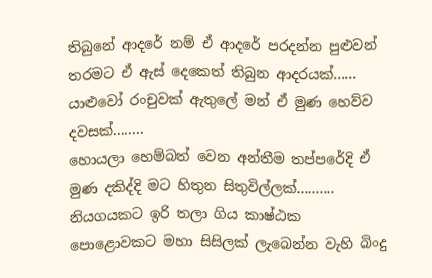තිබුනේ ආදරේ නම් ඒ ආදරේ පරදන්න පුළුවන් තරමට ඒ ඇස් දෙකෙත් තිබුන ආදරයක්......
යාළුවෝ රංචුවක් ඇතුලේ මන් ඒ මුණ හෙව්ව දවසක්........
හොයලා හෙම්බත් වෙන අන්තීම තප්පරේදි ඒ මුණ දකිද්දි මට හිතුන සිතුවිල්ලක්..........
නියගයකට ඉරි තලා ගිය කාෂ්ඨක පොළොවකට මහා සිසිලක් ලැබෙන්න වැහි බිංදු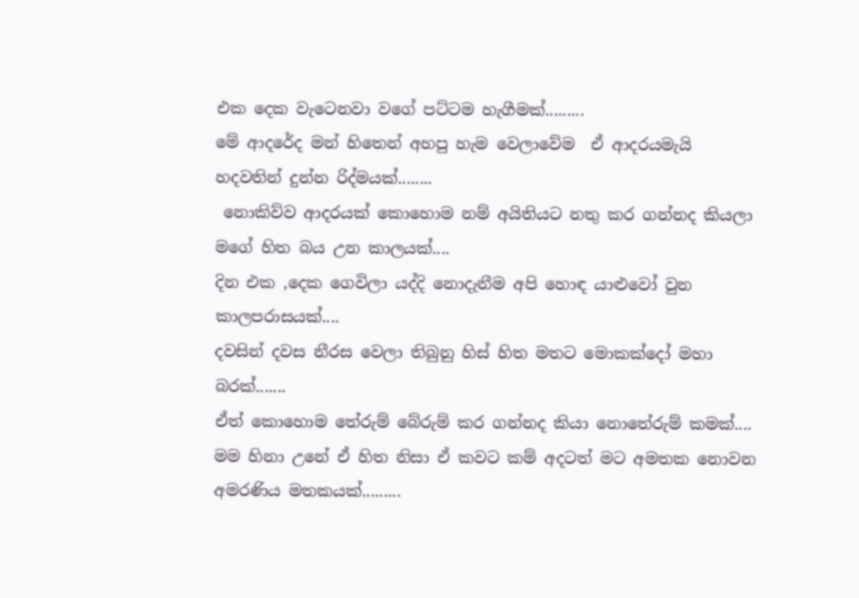එක දෙක වැටෙනවා වගේ පට්ටම හැගීමක්.........
මේ ආදරේද මන් හිතෙන් අහපු හැම වෙලාවේම  ඒ ආදරයමැයි හදවතින් දුන්න රිද්මයක්........
 නොකිව්ව ආදරයක් කොහොම නම් අයිතියට නතු කර ගන්නද කියලා මගේ හිත බය උන කාලයක්....
දින එක ,දෙක ගෙවිලා යද්දි නොදැනීම අපි හොඳ යාළුවෝ වුන කාලපරාසයක්....
දවසින් දවස නීරස වෙලා තිබුනු හිස් හිත මතට මොකක්දෝ මහා බරක්.......
ඒත් කොහොම තේරුම් බේරුම් කර ගන්නද කියා නොතේරුම් කමක්....
මම හිනා උනේ ඒ හිත නිසා ඒ කවට කම් අදටත් මට අමතක නොවන අමරණිය මතකයක්.........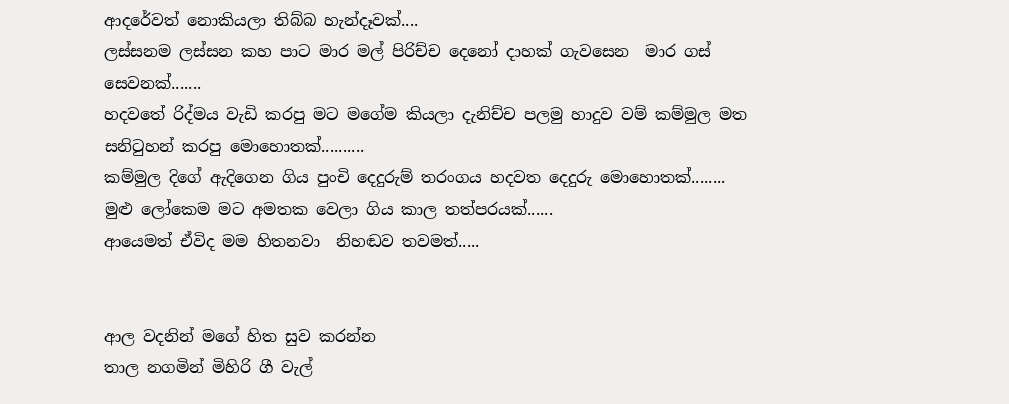ආදරේවත් නොකියලා තිබ්බ හැන්දෑවක්....
ලස්සනම ලස්සන කහ පාට මාර මල් පිරිච්ච දෙනෝ දාහක් ගැවසෙන  මාර ගස් සෙවනක්.......
හදවතේ රිද්මය වැඩි කරපු මට මගේම කියලා දැනිච්ච පලමු හාදුව වම් කම්මුල මත සනිටුහන් කරපු මොහොතක්..........
කම්මුල දිගේ ඇදිගෙන ගිය පුංචි දෙදුරුම් තරංගය හදවත දෙදුරු මොහොතක්........
මුළු ලෝකෙම මට අමතක වෙලා ගිය කාල තත්පරයක්......
ආයෙමත් ඒවිද මම හිතනවා  නිහඬව තවමත්.....


ආල වදනින් මගේ හිත සුව කරන්න
තාල නගමින් මිහිරි ගී වැල්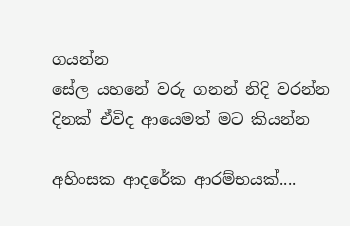ගයන්න
සේල යහනේ වරු ගනන් නිදි වරන්න
දිනක් ඒවිද ආයෙමත් මට කියන්න

අහිංසක ආදරේක ආරම්භයක්....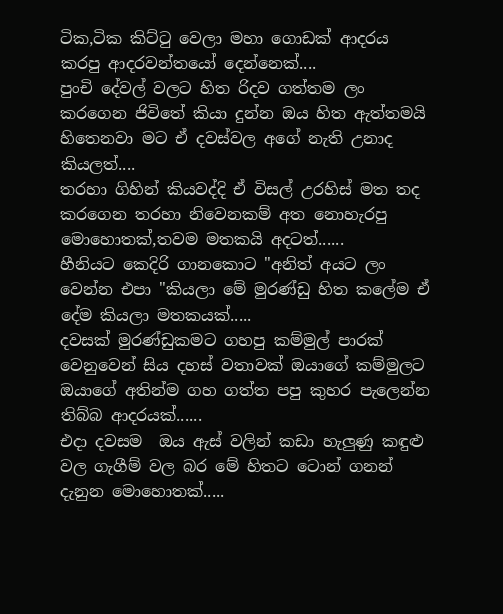ටික,ටික කිට්ටු වෙලා මහා ගොඩක් ආදරය කරපු ආදරවන්තයෝ දෙන්නෙක්....
පුංචි දේවල් වලට හිත රිදව ගත්තම ලං කරගෙන ජිවිතේ කියා දුන්න ඔය හිත ඇත්තමයි හිතෙනවා මට ඒ දවස්වල අගේ නැති උනාද කියලත්....
තරහා ගිහින් කියවද්දි ඒ විසල් උරහිස් මත තද කරගෙන තරහා නිවෙනකම් අත නොහැරපු මොහොතක්,තවම මතකයි අදටත්......
හීනියට කෙදිරි ගානකොට "අනිත් අයට ලං වෙන්න එපා "කියලා මේ මුරණ්ඩු හිත කලේම ඒ දේම කියලා මතකයක්.....
දවසක් මුරණ්ඩුකමට ගහපු කම්මුල් පාරක් වෙනුවෙන් සිය දහස් වතාවක් ඔයාගේ කම්මුලට ඔයාගේ අතින්ම ගහ ගත්ත පපු කුහර පැලෙන්න තිබ්බ ආදරයක්......
එදා දවසම  ඔය ඇස් වලින් කඩා හැලුණු කඳුළු වල ගැගීම් වල බර මේ හිතට ටොන් ගනන් දැනුන මොහොතක්.....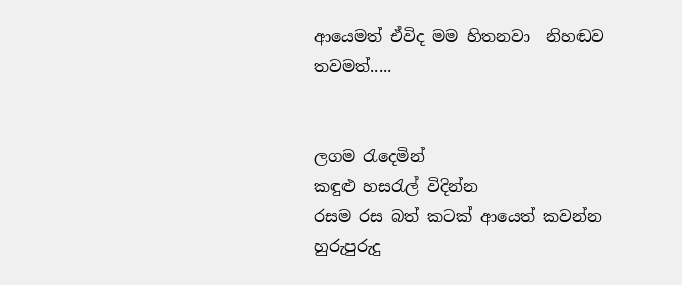ආයෙමත් ඒවිද මම හිතනවා  නිහඬව තවමත්.....


ලගම රැදෙමින්
කඳුළු හසරැල් විදින්න
රසම රස බත් කටක් ආයෙත් කවන්න
හුරුපුරුදු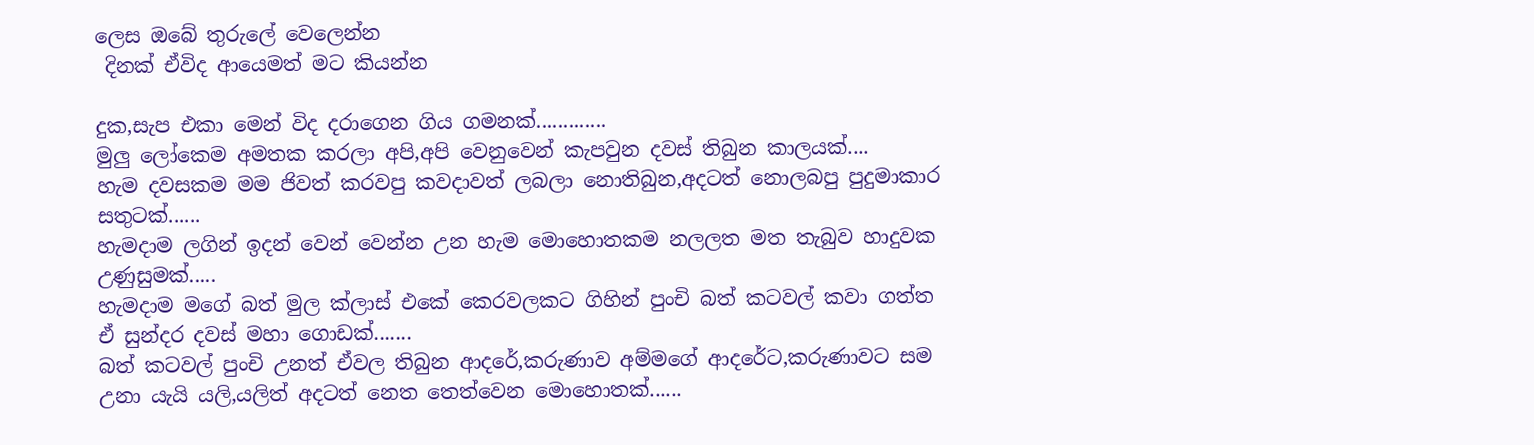ලෙස ඔබේ තුරුලේ වෙලෙන්න
 දිනක් ඒවිද ආයෙමත් මට කියන්න

දුක,සැප එකා මෙන් විද දරාගෙන ගිය ගමනක්.............
මුලු ලෝකෙම අමතක කරලා අපි,අපි වෙනුවෙන් කැපවුන දවස් තිබුන කාලයක්....
හැම දවසකම මම ජිවත් කරවපු කවදාවත් ලබලා නොතිබුන,අදටත් නොලබපු පුදුමාකාර සතුටක්......
හැමදාම ලගින් ඉදන් වෙන් වෙන්න උන හැම මොහොතකම නලලත මත තැබුව හාදුවක උණුසුමක්.....
හැමදාම මගේ බත් මුල ක්ලාස් එකේ කෙරවලකට ගිහින් පුංචි බත් කටවල් කවා ගත්ත ඒ සුන්දර දවස් මහා ගොඩක්.......
බත් කටවල් පුංචි උනත් ඒවල තිබුන ආදරේ,කරුණාව අම්මගේ ආදරේට,කරුණාවට සම උනා යැයි යලි,යලිත් අදටත් නෙත තෙත්වෙන මොහොතක්......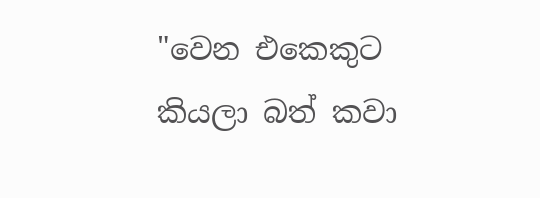"වෙන එකෙකුට කියලා බත් කවා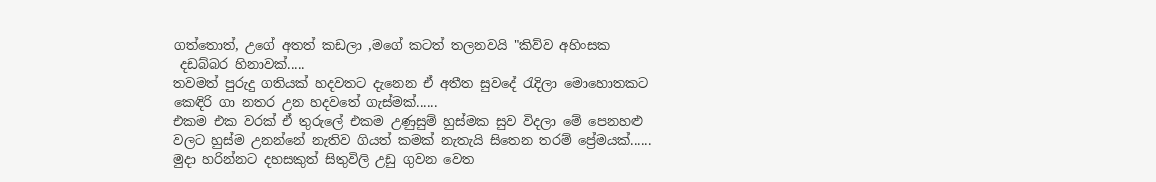ගත්තොත්, උගේ අතත් කඩලා ,මගේ කටත් තලනවයි "කිව්ව අහිංසක
 දඩබ්බර හිනාවක්.....
තවමත් පුරුදු ගතියක් හදවතට දැනෙන ඒ අතීත සුවදේ රැදිලා මොහොතකට කෙඳිරි ගා නතර උන හදවතේ ගැස්මක්......
එකම එක වරක් ඒ තුරුලේ එකම උණුසුම් හුස්මක සුව විදලා මේ පෙනහළු වලට හුස්ම උනන්නේ නැතිව ගියත් කමක් නැතැයි සිතෙන තරම් ප්‍රේමයක්......
මුදා හරින්නට දහසකුත් සිතුවිලි උඩු ගුවන වෙත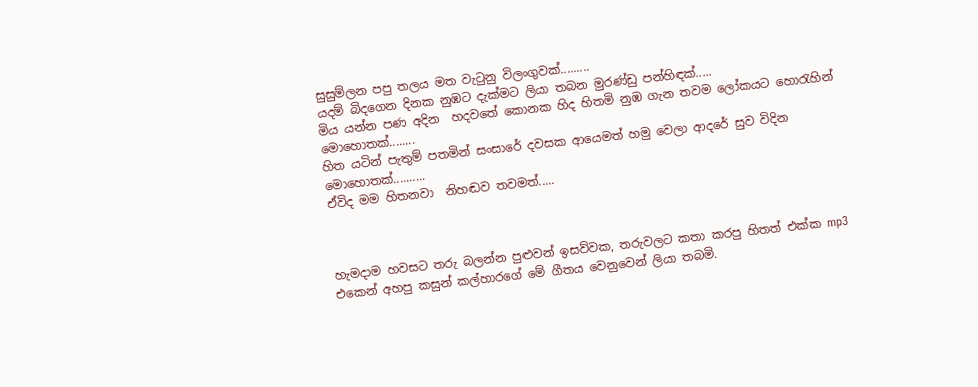සුසුම්ලන පපු තලය මත වැටුනු විලංගුවක්.........
යදම් බිදගෙන දිනක නුඹට දැක්මට ලියා තබන මුරණ්ඩු පන්හිඳක්.....
මිය යන්න පණ අදින  හදවතේ කොනක හිද හිතමි නුඹ ගැන තවම ලෝකයට හොරැහින් මොහොතක්........
හිත යටින් පැතුම් පතමින් සංසාරේ දවසක ආයෙමත් හමු වෙලා ආදරේ සුව විදින මොහොතක්..........
ඒවිද මම හිතනවා  නිහඬව තවමත්.....



හැමදාම හවසට තරු බලන්න පුළුවන් ඉසව්වක, තරුවලට කතා කරපු හිතත් එක්ක mp3 එකෙන් අහපු කසුන් කල්හාරගේ මේ ගීතය වෙනුවෙන් ලියා තබමි.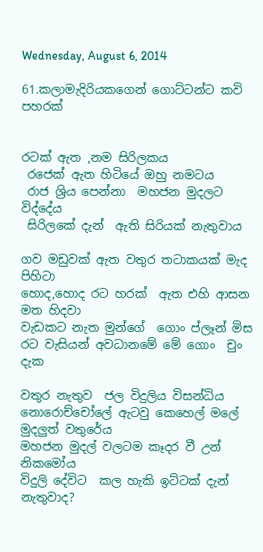Wednesday, August 6, 2014

61.කලාමැදිරියකගෙන් ගොට්ටන්ට කවි පහරක්


රටක් ඇත ,නම සිරිලකය
 රජෙක් ඇත හිටියේ ඔහු නමටය
 රාජ ශ්‍රිය පෙන්නා  මහජන මුදලට විද්දේය
 සිරිලකේ දැන්  ඇති සිරියක් නැතුවාය

ගව මඩුවක් ඇත වතුර තටාකයක් මැද පිහිටා
හොද,හොද රට හරක්  ඇත එහි ආසන මත හිදවා
වැඩකට නැත මුන්ගේ  ගොං ප්ලෑන් මිස
රට වැසියන් අවධානමේ මේ ගොං  චුං දැක

වතුර නැතුව  ජල විදුලිය විසන්ධිය
නොරොච්චෝලේ ඇටවු කෙහෙල් මලේ මුදලුත් වතුරේය
මහජන මුදල් වලටම කෑදර වී උන් නිකමෝය
විදුලි දේවිට  කල හැකි ඉට්ටක් දැන් නැතුවාද?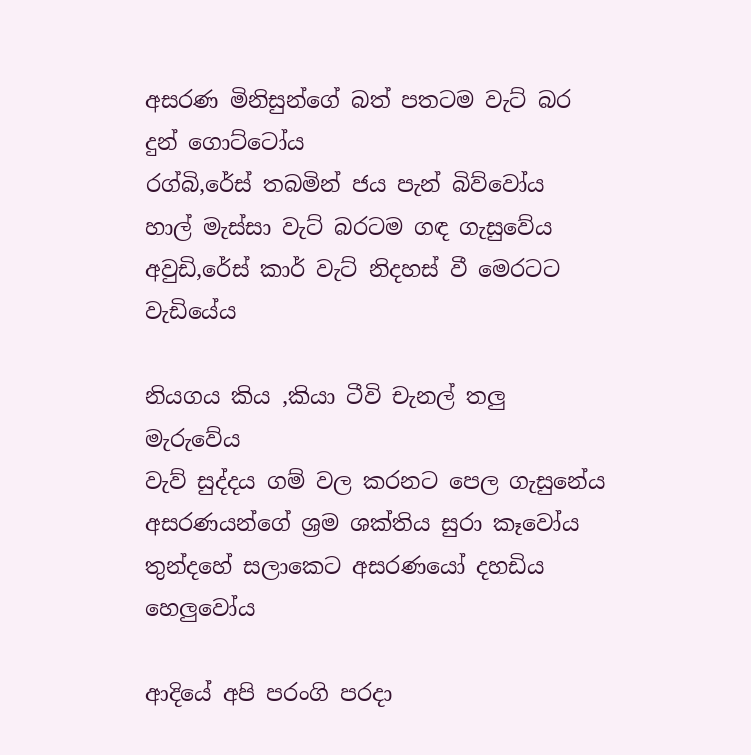අසරණ මිනිසුන්ගේ බත් පතටම වැට් බර දුන් ගොට්ටෝය
රග්බි,රේස් තබමින් ජය පැන් බිව්වෝය
හාල් මැස්සා වැට් බරටම ගඳ ගැසුවේය
අවුඩි,රේස් කාර් වැට් නිදහස් වී මෙරටට  වැඩියේය

නියගය කිය ,කියා ටීවි චැනල් තලු මැරුවේය
වැව් සුද්දය ගම් වල කරනට පෙල ගැසුනේය
අසරණයන්ගේ ශ්‍රම ශක්තිය සුරා කෑවෝය
තුන්දහේ සලාකෙට අසරණයෝ දහඩිය හෙලුවෝය

ආදියේ අපි පරංගි පරදා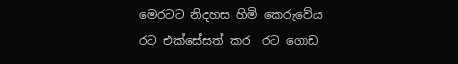මෙරටට නිදහස හිමි කෙරුවේය
රට එක්සේසත් කර  රට ගොඩ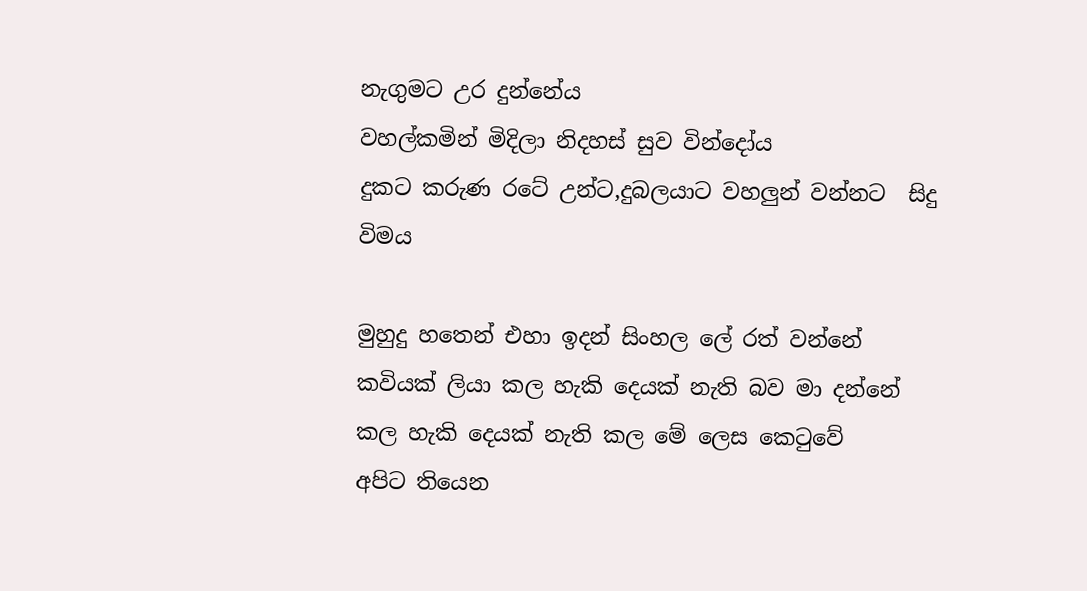නැගුමට උර දුන්නේය
වහල්කමින් මිදිලා නිදහස් සුව වින්දෝය
දුකට කරුණ රටේ උන්ට,දුබලයාට වහලුන් වන්නට  සිදු විමය

මුහුදු හතෙන් එහා ඉදන් සිංහල ලේ රත් වන්නේ
කවියක් ලියා කල හැකි දෙයක් නැති බව මා දන්නේ
කල හැකි දෙයක් නැති කල මේ ලෙස කෙටුවේ
අපිට තියෙන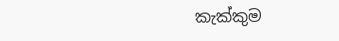කැක්කුම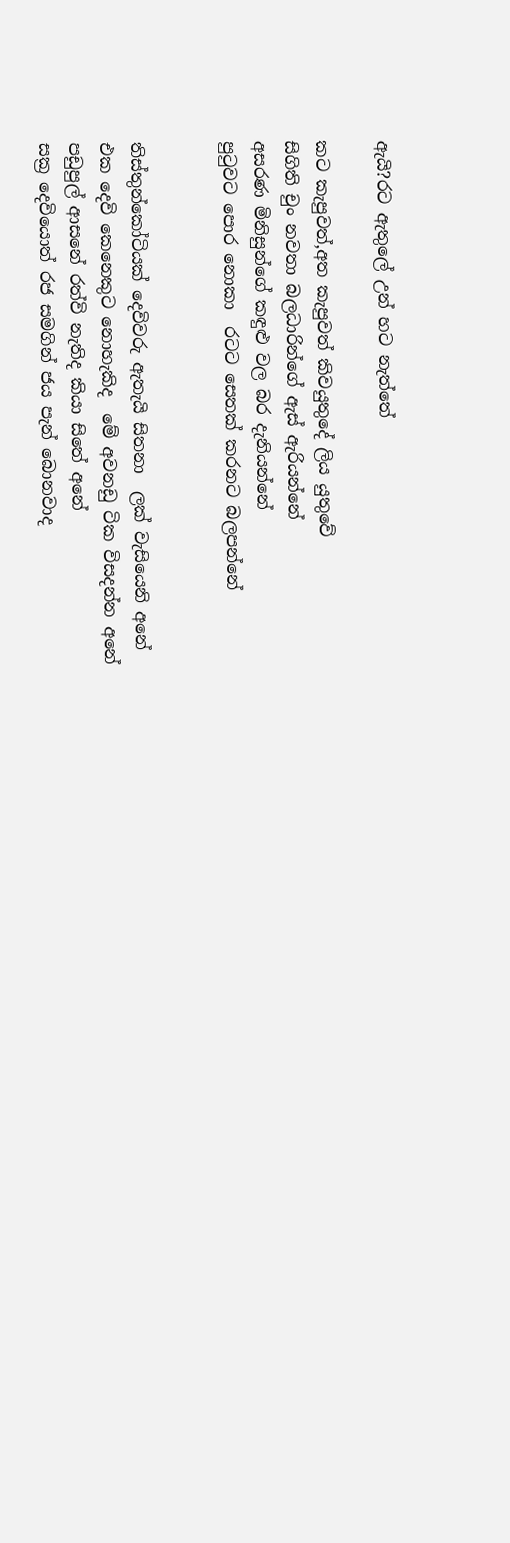ඇයි?රට ඇතුලේ උන් හට නැත්තේ

කට කැපුවත්,අත කැපුවත් කිවයුතුදේ ලිය යුතුවේ
සිගිති චුං නවතා බලධාරින්ගේ ඇස් ඇරියන්නේ
අසරණ මිනිසුන්ගේ කඳුළු වල බර දැනියන්නේ
පුටුවට පොර නොකා  රටට සෙතක් කරනට බලපන්නේ


තිස්තුන්කෝටියක් දෙවිවරු ඇතැයි සිතනා  ලක් වැසියෙනි අනේ
එක දෙවි කෙනෙකුට නොහැකිද  මේ අවනඩු ටික විසදන්න අනේ
පඩුපුල් ආසනේ රත්වි නැතිද කියා සිතේ අනේ
සක්‍ර දෙවියොත් රජ සමගින් ජය පැන් බොනවාද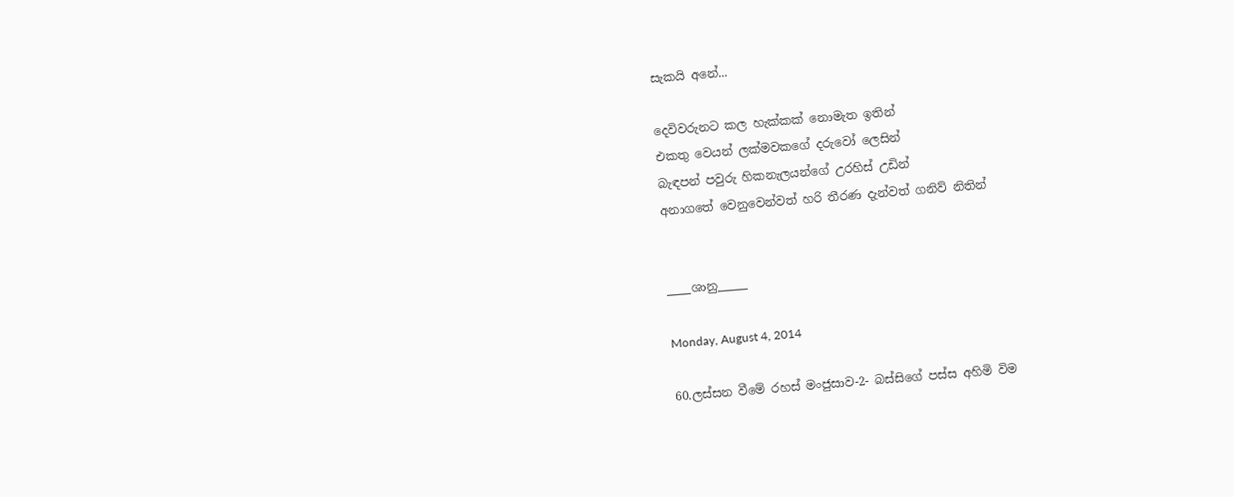සැකයි අනේ...

දෙවිවරුනට කල හැක්කක් නොමැත ඉතින්
එකතු වෙයන් ලක්මවකගේ දරුවෝ ලෙසින්
බැඳපන් පවුරු හිකනැලයන්ගේ උරහිස් උඩින්
අනාගතේ වෙනුවෙන්වත් හරි තීරණ දැන්වත් ගනිව් නිතින්


____ශානු_____

Monday, August 4, 2014

60.ලස්සන වීමේ රහස් මංජුසාව-2- බස්සිගේ පස්ස අහිමි විම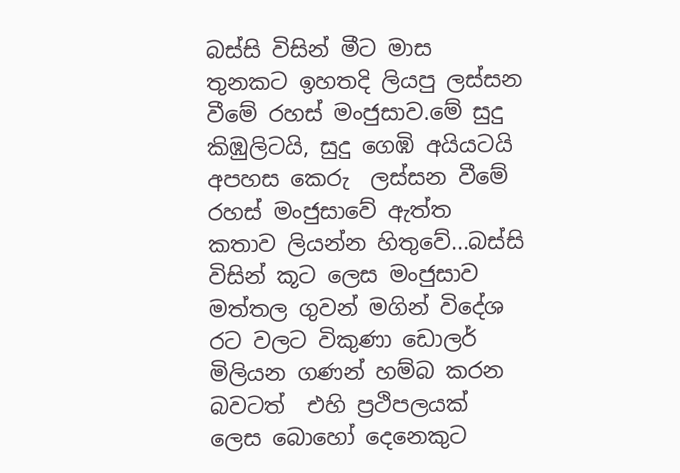බස්සි විසින් මීට මාස තුනකට ඉහතදි ලියපු ලස්සන වීමේ රහස් මංජුසාව.මේ සුදු කිඹුලිටයි, සුදු ගෙඹි අයියටයි අපහස කෙරු  ලස්සන වීමේ රහස් මංජුසාවේ ඇත්ත කතාව ලියන්න හිතුවේ...බස්සි විසින් කූට ලෙස මංජුසාව මත්තල ගුවන් මගින් විදේශ රට වලට විකුණා ඩොලර් මිලියන ගණන් හම්බ කරන බවටත්  එහි ප්‍රථිපලයක් ලෙස බොහෝ දෙනෙකුට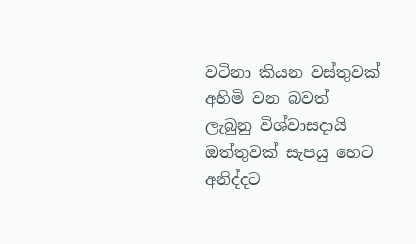වටිනා කියන වස්තුවක් අහිමි වන බවත් ලැබුනු විශ්වාසදායි ඔත්තුවක් සැපයු හෙට අනිද්දට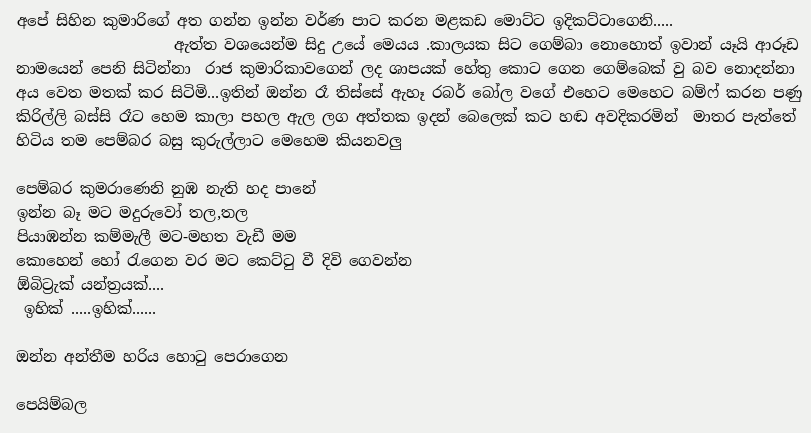අපේ සිහින කුමාරිගේ අත ගන්න ඉන්න වර්ණ පාට කරන මළකඩ මොට්ට ඉදිකට්ටාගෙනි.....
                     ඇත්ත වශයෙන්ම සිදු උයේ මෙයය .කාලයක සිට ගෙම්බා නොහොත් ඉවාන් යෑයි ආරූඩ නාමයෙන් පෙනි සිටින්නා  රාජ කුමාරිකාවගෙන් ලද ශාපයක් හේතු කොට ගෙන ගෙම්බෙක් වු බව නොදන්නා අය වෙත මතක් කර සිටිමි...ඉතින් ඔන්න රෑ තිස්සේ ඇහෑ රබර් බෝල වගේ එහෙට මෙහෙට බම්ෆ් කරන පණු කිරිල්ලි බස්සි රෑට හෙම කාලා පහල ඇල ලග අත්තක ඉදන් බෙලෙක් කට හඬ අවදිකරමින්  මාතර පැත්තේ හිටිය තම පෙම්බර බසු කුරුල්ලාට මෙහෙම කියනවලු

පෙම්බර කුමරාණෙනි නුඹ නැති හද පානේ
ඉන්න බෑ මට මදුරුවෝ තල,තල
පියාඹන්න කම්මැලී මට-මහත වැඩී මම
කොහෙන් හෝ රැගෙන වර මට කෙට්ටු වී දිවි ගෙවන්න
ඕබිට්‍රැක් යන්ත්‍රයක්....
 ඉහික් .....ඉහික්......

ඔන්න අන්තීම හරිය හොටු පෙරාගෙන

පෙයිම්බල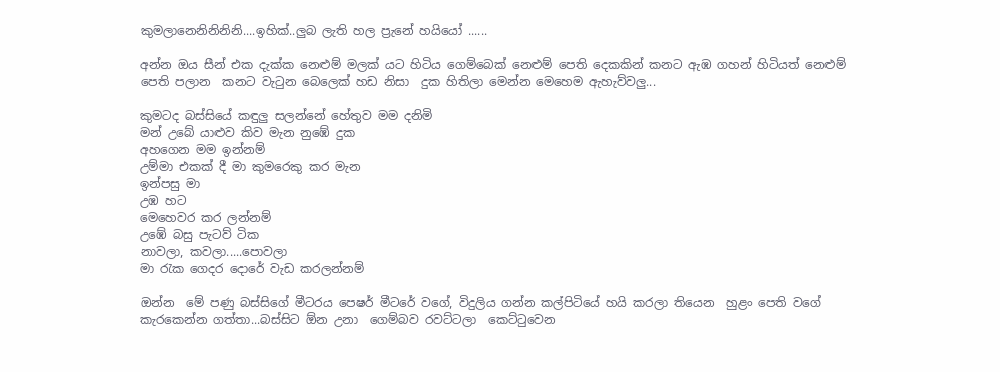කුමලානෙනිනිනිනි....ඉහික්..ලුබ ලැති හල ප්‍රැනේ හයියෝ ......

අන්න ඔය සීන් එක දැක්ක නෙළුම් මලක් යට හිටිය ගෙම්බෙක් නෙළුම් පෙති දෙකකින් කනට ඇඹ ගහන් හිටියත් නෙළුම් පෙති පලාන  කනට වැටුන බෙලෙක් හඩ නිසා  දුක හිතිලා මෙන්න මෙහෙම ඇහැව්වලු...

කුමටද බස්සියේ කඳුලු සලන්නේ හේතුව මම දනිමි
මන් උබේ යාළුව කිව මැන නුඹේ දුක
අහගෙන මම ඉන්නම්
උම්මා එකක් දී මා කුමරෙකු කර මැන
ඉන්පසු මා
උඹ හට
මෙහෙවර කර ලන්නම්
උඹේ බසු පැටව් ටික
නාවලා, කවලා.....පොවලා
මා රැක ගෙදර දොරේ වැඩ කරලන්නම්

ඔන්න  මේ පණු බස්සිගේ මීටරය පෙෂර් මීටරේ වගේ, විදුලිය ගන්න කල්පිටියේ හයි කරලා තියෙන  හුළං පෙති වගේ කැරකෙන්න ගත්තා...බස්සිට ඕන උනා  ගෙම්බව රවට්ටලා  කෙට්ටුවෙන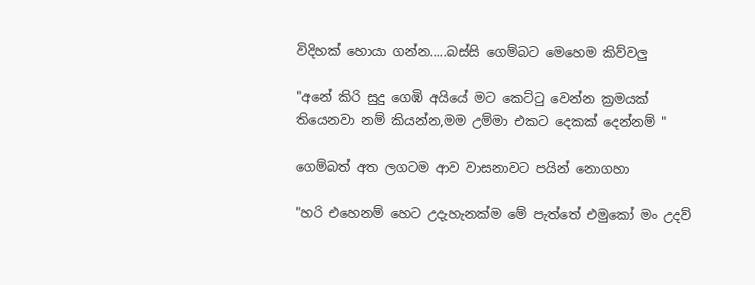විදිහක් හොයා ගන්න.....බස්සි ගෙම්බට මෙහෙම කිව්වලු

"අනේ කිරි සුදු ගෙඹි අයියේ මට කෙට්ටු වෙන්න ක්‍රමයක් තියෙනවා නම් කියන්න,මම උම්මා එකට දෙකක් දෙන්නම් "

ගෙම්බත් අත ලගටම ආව වාසනාවට පයින් නොගහා

"හරි එහෙනම් හෙට උදැහැනක්ම මේ පැත්තේ එමුකෝ මං උදව්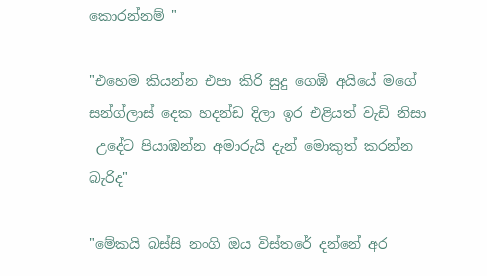කොරන්නම් "

"එහෙම කියන්න එපා කිරි සුදු ගෙඹි අයියේ මගේ සන්ග්ලාස් දෙක හදන්ඩ දිලා ඉර එළියත් වැඩි නිසා
 උදේට පියාඹන්න අමාරුයි දැන් මොකුත් කරන්න බැරිද"

"මේකයි බස්සි නංගි ඔය විස්තරේ දන්නේ අර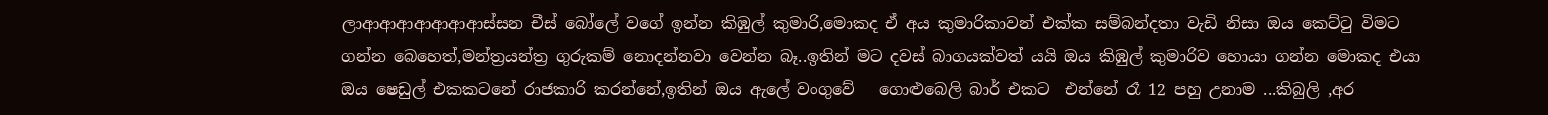ලාආආආආආආආස්සන චීස් බෝලේ වගේ ඉන්න කිඹුල් කුමාරි,මොකද ඒ අය කුමාරිකාවන් එක්ක සම්බන්දතා වැඩි නිසා ඔය කෙට්ටු විමට ගන්න බෙහෙත්,මන්ත්‍රයන්ත්‍ර ගුරුකම් නොදන්නවා වෙන්න බෑ..ඉතින් මට දවස් බාගයක්වත් යයි ඔය කිඹුල් කුමාරිව හොයා ගන්න මොකද එයා ඔය ෂෙඩුල් එකකටනේ රාජකාරි කරන්නේ,ඉතින් ඔය ඇලේ වංගුවේ   ගොළුබෙලි බාර් එකට  එන්නේ රෑ 12 පහු උනාම ...කිබුලි ,අර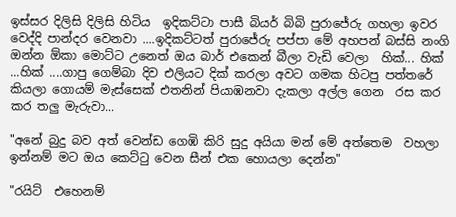ඉස්සර දිලිසි දිලිසි හිටිය  ඉදිකට්ටා පාසී බියර් බිබි පුරාජේරු ගහලා ඉවර වෙද්දි පාන්දර වෙනවා ....ඉදිකට්ටත් පුරාජේරු පප්පා මේ අහපන් බස්සි නංගි ඔන්න ඕකා මොට්ට උනෙත් ඔය බාර් එකෙන් බීලා වැඩි වෙලා  හික්... හික් ...හික් ....ගාපු ගෙම්බා දිව එලියට දික් කරලා අවට ගමක හිටපු පත්තරේ කියලා ගොයම් මැස්සෙක් එතනින් පියාඹනවා දැකලා අල්ල ගෙන  රස කර කර තලු මැරුවා...

"අනේ බුදු බව අත් වෙන්ඩ ගෙඹි කිරි සුදු අයියා මන් මේ අත්තෙම  වහලා ඉන්නම් මට ඔය කෙට්ටු වෙන සීන් එක හොයලා දෙන්න"

"රයිට්  එහෙනම්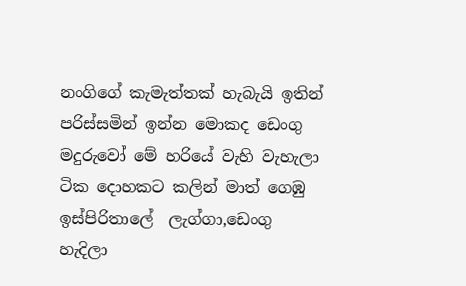නංගිගේ කැමැත්තක් හැබැයි ඉතින් පරිස්සමින් ඉන්න මොකද ඩෙංගු මදුරුවෝ මේ හරියේ වැහි වැහැලා  ටික දොහකට කලින් මාත් ගෙඹු ඉස්පිරිතාලේ  ලැග්ගා,ඩෙංගු හැදිලා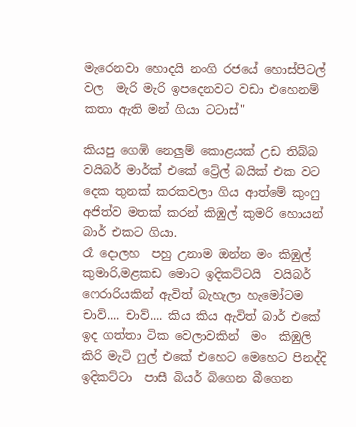මැරෙනවා හොදයි නංගි රජයේ හොස්පිටල් වල  මැරි මැරි ඉපදෙනවට වඩා එහෙනම් කතා ඇති මන් ගියා ටටාස්"

කියපු ගෙඹි නෙලුම් කොළයක් උඩ තිබ්බ වයිබර් මාර්ක් එකේ ට්‍රේල් බයික් එක වට දෙක තුනක් කරකවලා ගිය ආත්මේ කුංෆු අජිත්ව මතක් කරන් කිඹුල් කුමරි හොයන් බාර් එකට ගියා.
රෑ දොලහ  පහු උනාම ඔන්න මං කිඹුල් කුමාරි,මළකඩ මොට ඉදිකට්ටයි  වයිබර් ෆෙරාරියකින් ඇවිත් බැහැලා හැමෝටම චාව්.... චාව්.... කිය කිය ඇවිත් බාර් එකේ ඉද ගත්තා ටික වෙලාවකින්  මං  කිඹුලි කිරි මැටි ෆුල් එකේ එහෙට මෙහෙට පිනද්දි ඉදිකට්ටා  පාසී බියර් බිගෙන බීගෙන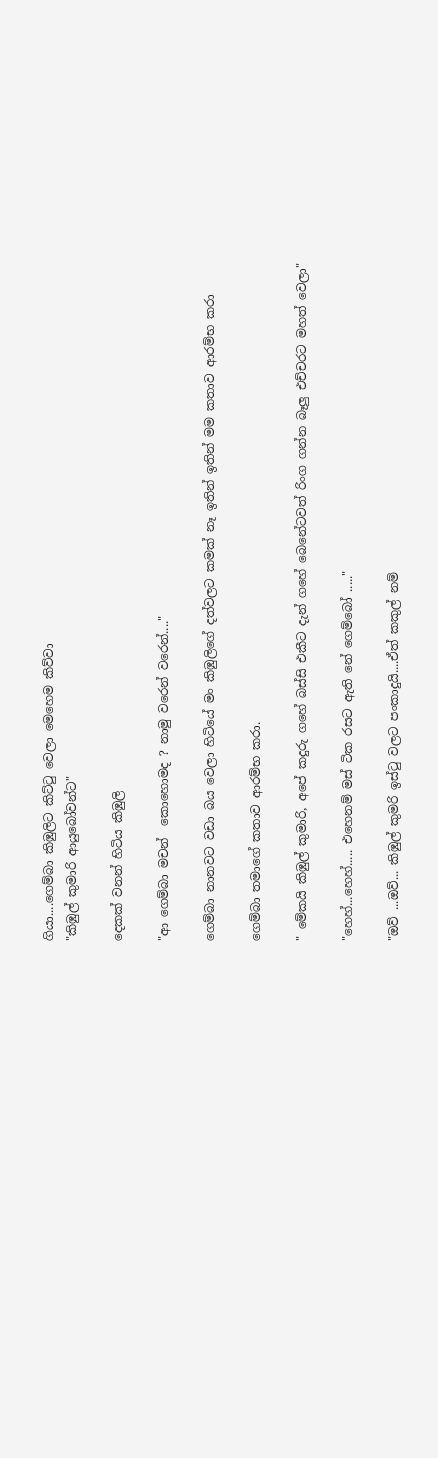ගියා....ගෙම්බා කිඹුලිට කිට්ටු වෙලා මෙහෙම කිව්වා
"කිඹුල් කුමාරි ආයුබෝවන්ට"

දෙකක් වනන් හිටිය කිඹුලි

"ආ ගෙම්බා මචන්  කොහොමද ? නාමු වරෙන් වරෙන්...."

ගෙම්බා නානවට වඩා බය වෙලා හිටියේ මං කිඹුලිගේ දත්වලට කමක් නෑ ඉතින් ඉතින් මම කතාව ආරම්භ කරා

ගෙම්බා තමාගේ කතාව ආරම්භ කරා.

" මේකයි කිඹුල් කුමාරි, අපේ කදුරු ගහේ බස්සි එකීට දැන් ගහේ බෙනේටවත් රිංග ගන්න බෑලු එච්චරට මහත් වෙලා"

"හෙහ්...හෙහ්..... එහෙනම් මස් ටික රසට ඇති නේ ගෙම්බෝ ....."

"ඔව් ...ඔව්... කිඹුල් කුමරි ඉස්ටු වලට පංකාදුයි....ඒත් කකුල් නම්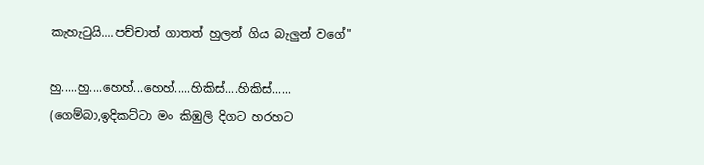කැහැටුයි....පච්චාත් ගාතත් හුලන් ගිය බැලුන් වගේ"

හු.....හු....හෙහ්...හෙහ්.....හිකිස්....හිකිස්......
(ගෙම්බා,ඉදිකට්ටා මං කිඹුලි දිගට හරහට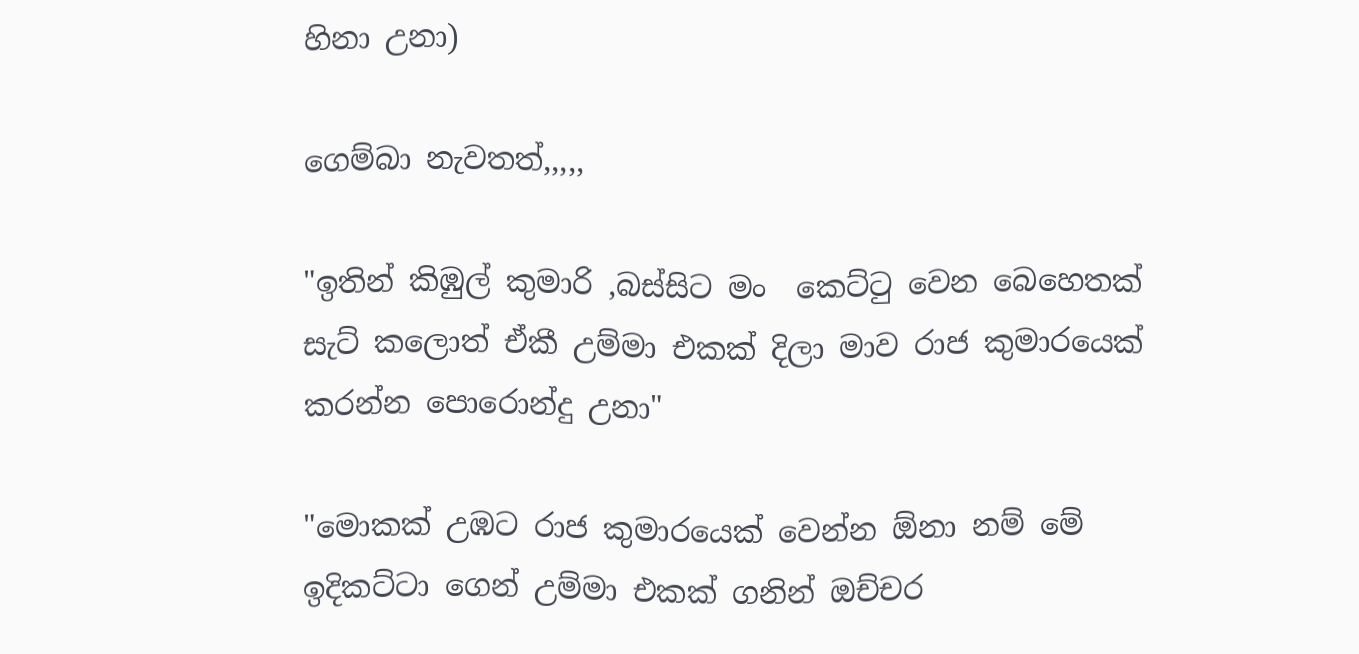හිනා උනා)

ගෙම්බා නැවතත්,,,,,

"ඉතින් කිඹුල් කුමාරි ,බස්සිට මං  කෙට්ටු වෙන බෙහෙතක් සැට් කලොත් ඒකී උම්මා එකක් දිලා මාව රාජ කුමාරයෙක් කරන්න පොරොන්දු උනා"

"මොකක් උඹට රාජ කුමාරයෙක් වෙන්න ඕනා නම් මේ ඉදිකට්ටා ගෙන් උම්මා එකක් ගනින් ඔච්චර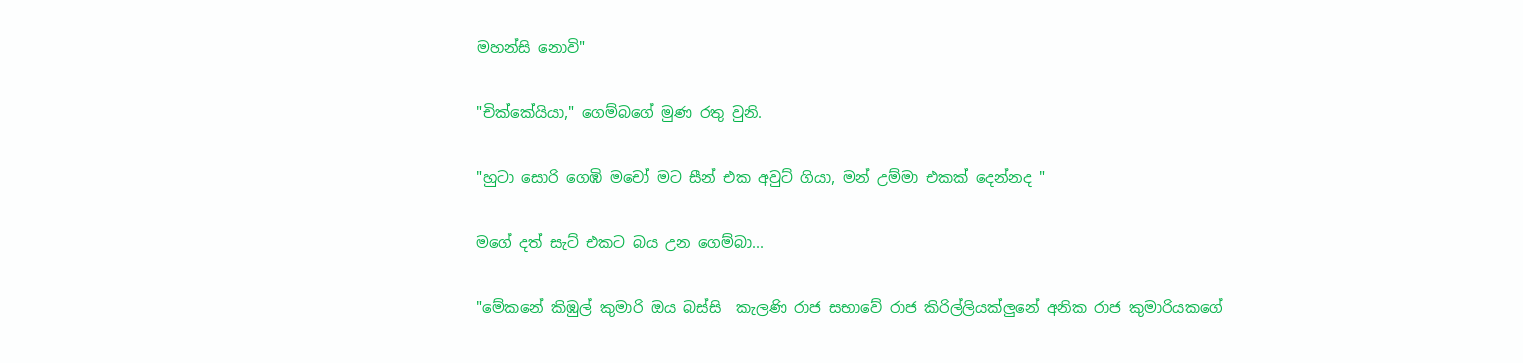මහන්සි නොවි"

"චික්කේයියා," ගෙම්බගේ මුණ රතු වුනි.

"හුටා සොරි ගෙඹි මචෝ මට සීන් එක අවුට් ගියා, මන් උම්මා එකක් දෙන්නද "

මගේ දත් සැට් එකට බය උන ගෙම්බා...

"මේකනේ කිඹුල් කුමාරි ඔය බස්සි  කැලණි රාජ සභාවේ රාජ කිරිල්ලියක්ලුනේ අනික රාජ කුමාරියකගේ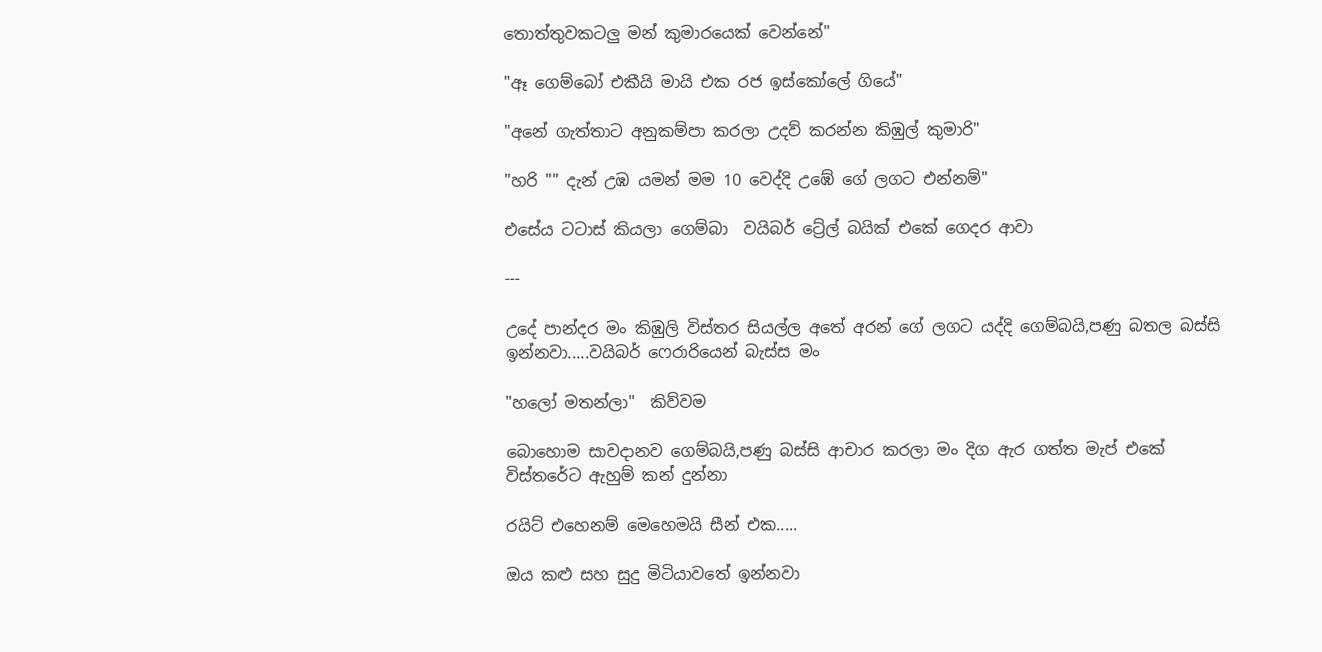තොත්තුවකටලු මන් කුමාරයෙක් වෙන්නේ"

"ඈ ගෙම්බෝ එකීයි මායි එක රජ ඉස්කෝලේ ගියේ"

"අනේ ගැත්තාට අනුකම්පා කරලා උදව් කරන්න කිඹුල් කුමාරි"

"හරි "" දැන් උඹ යමන් මම 10 වෙද්දි උඹේ ගේ ලගට එන්නම්"

එසේය ටටාස් කියලා ගෙම්බා  වයිබර් ට්‍රේල් බයික් එකේ ගෙදර ආවා

---

උදේ පාන්දර මං කිඹුලි විස්තර සියල්ල අතේ අරන් ගේ ලගට යද්දි ගෙම්බයි,පණු බතල බස්සි ඉන්නවා.....වයිබර් ෆෙරාරියෙන් බැස්ස මං

"හලෝ මතන්ලා"  කිව්වම

බොහොම සාවදානව ගෙම්බයි,පණු බස්සි ආචාර කරලා මං දිග ඇර ගත්ත මැප් එකේ විස්තරේට ඇහුම් කන් දුන්නා

රයිට් එහෙනම් මෙහෙමයි සීන් එක.....

ඔය කළු සහ සුදු මිටියාවතේ ඉන්නවා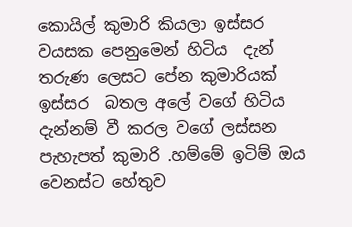කොයිල් කුමාරි කියලා ඉස්සර වයසක පෙනුමෙන් හිටිය  දැන් තරුණ ලෙසට පේන කුමාරියක්  ඉස්සර  බතල අලේ වගේ හිටිය දැන්නම් වී කරල වගේ ලස්සන පැහැපත් කුමාරි .හම්මේ ඉටිම් ඔය වෙනස්ට හේතුව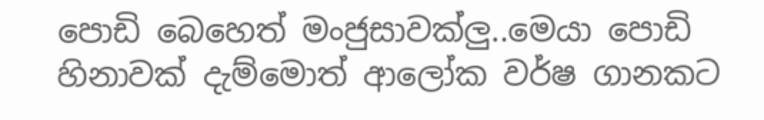පොඩි බෙහෙත් මංජුසාවක්ලු..මෙයා පොඩි හිනාවක් දැම්මොත් ආලෝක වර්ෂ ගානකට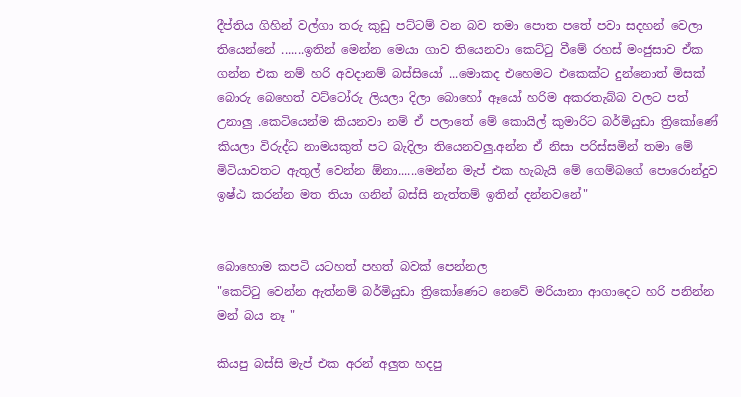දීප්තිය ගිහින් වල්ගා තරු කුඩු පට්ටම් වන බව තමා පොත පතේ පවා සදහන් වෙලා තියෙන්නේ .......ඉතින් මෙන්න මෙයා ගාව තියෙනවා කෙට්ටු වීමේ රහස් මංජුසාව ඒක ගන්න එක නම් හරි අවදානම් බස්සියෝ ...මොකද එහෙමට එකෙක්ට දුන්නොත් මිසක් බොරු බෙහෙත් වට්ටෝරු ලියලා දිලා බොහෝ ඈයෝ හරිම අකරතැබ්බ වලට පත් උනාලු .කෙටියෙන්ම කියනවා නම් ඒ පලාතේ මේ කොයිල් කුමාරිට බර්මියුඩා ත්‍රිකෝණේ කියලා විරුද්ධ නාමයකුත් පට බැදිලා තියෙනවලු.අන්න ඒ නිසා පරිස්සමින් තමා මේ මිටියාවතට ඇතුල් වෙන්න ඕනා......මෙන්න මැප් එක හැබැයි මේ ගෙම්බගේ පොරොන්දුව ඉෂ්ඨ කරන්න මත තියා ගනින් බස්සි නැත්තම් ඉතින් දන්නවනේ"


බොහොම කපටි යටහත් පහත් බවක් පෙන්නල
"කෙට්ටු වෙන්න ඇත්නම් බර්මියුඩා ත්‍රිකෝණෙට නෙවේ මරියානා ආගාදෙට හරි පනින්න මන් බය නෑ "

කියපු බස්සි මැප් එක අරන් අලුත හදපු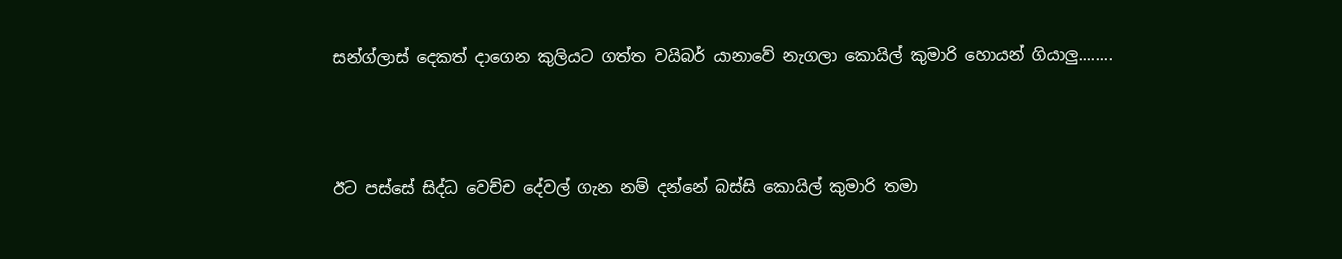සන්ග්ලාස් දෙකත් දාගෙන කුලියට ගත්ත වයිබර් යානාවේ නැගලා කොයිල් කුමාරි හොයන් ගියාලු........




ඊට පස්සේ සිද්ධ වෙච්ච දේවල් ගැන නම් දන්නේ බස්සි කොයිල් කුමාරි තමා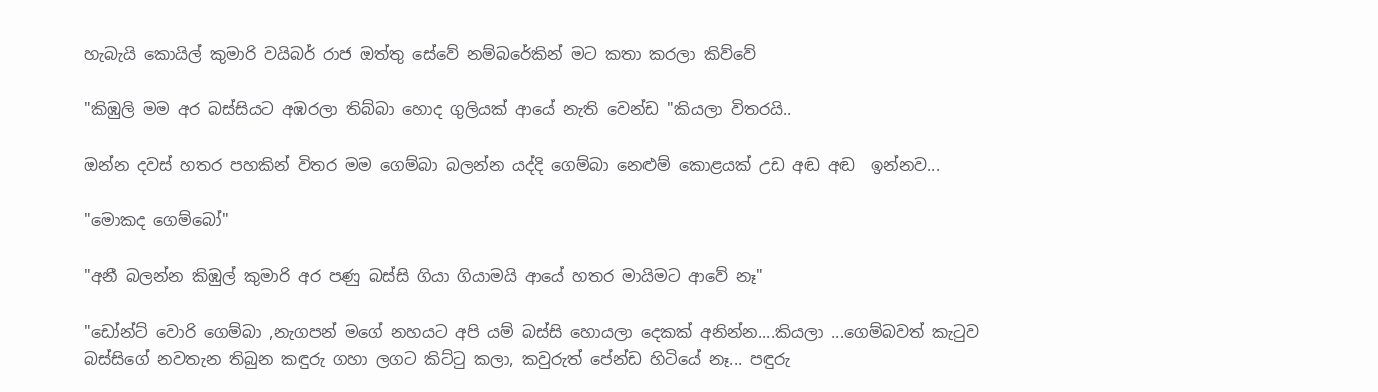හැබැයි කොයිල් කුමාරි වයිබර් රාජ ඔත්තු සේවේ නම්බරේකින් මට කතා කරලා කිව්වේ

"කිඹුලි මම අර බස්සියට අඹරලා තිබ්බා හොද ගුලියක් ආයේ නැති වෙන්ඩ "කියලා විතරයි..

ඔන්න දවස් හතර පහකින් විතර මම ගෙම්බා බලන්න යද්දි ගෙම්බා නෙළුම් කොළයක් උඩ අඬ අඬ  ඉන්නව...

"මොකද ගෙම්බෝ"

"අනී බලන්න කිඹුල් කුමාරි අර පණු බස්සි ගියා ගියාමයි ආයේ හතර මායිමට ආවේ නෑ"

"ඩෝන්ට් වොරි ගෙම්බා ,නැගපන් මගේ නහයට අපි යම් බස්සි හොයලා දෙකක් අනින්න....කියලා ...ගෙම්බවත් කැටුව බස්සිගේ නවතැන තිබුන කඳුරු ගහා ලගට කිට්ටු කලා, කවුරුත් පේන්ඩ හිටියේ නෑ... පඳුරු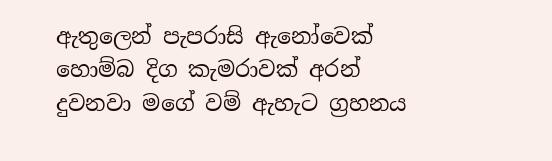ඇතුලෙන් පැපරාසි ඇනෝවෙක් හොම්බ දිග කැමරාවක් අරන් දුවනවා මගේ වම් ඇහැට ග්‍රහනය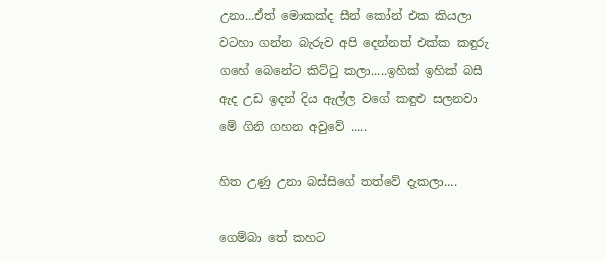උනා...ඒත් මොකක්ද සීන් කෝන් එක කියලා වටහා ගන්න බැරුව අපි දෙන්නත් එක්ක කඳුරු ගහේ බෙනේට කිට්ටු කලා.....ඉහික් ඉහික් බසී ඇද උඩ ඉදන් දිය ඇල්ල වගේ කඳුළු සලනවා මේ ගිනි ගහන අවුවේ .....

හිත උණු උනා බස්සිගේ තත්වේ දැකලා....

ගෙම්බා තේ කහට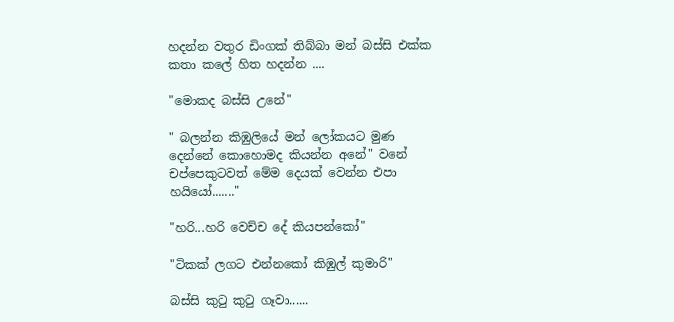හදන්න වතුර ඩිංගක් තිබ්බා මන් බස්සි එක්ක කතා කලේ හිත හදන්න ....

"මොකද බස්සි උනේ"

" බලන්න කිඹුලියේ මන් ලෝකයට මුණ දෙන්නේ කොහොමද කියන්න අනේ" වනේ  චප්පෙකුටවත් මේම දෙයක් වෙන්න එපා හයියෝ......."

"හරි...හරි වෙච්ච දේ කියපන්කෝ"

"ටිකක් ලගට එන්නකෝ කිඹුල් කුමාරි"

බස්සි කුටු කුටු ගෑවා......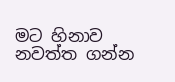මට හිනාව නවත්ත ගන්න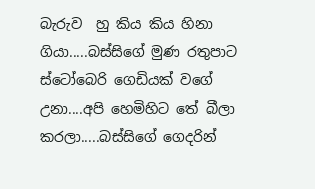බැරුව  හු කිය කිය හිනා ගියා.....බස්සිගේ මුණ රතුපාට ස්ටෝබෙරි ගෙඩියක් වගේ උනා....අපි හෙමිහිට තේ බීලා  කරලා.....බස්සිගේ ගෙදරින්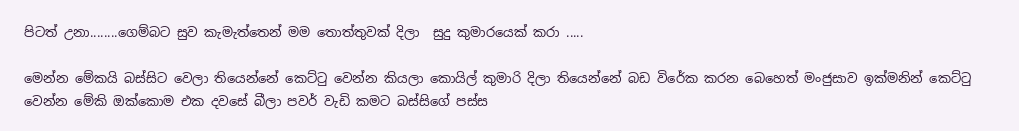පිටත් උනා........ගෙම්බට සුව කැමැත්තෙන් මම තොත්තුවක් දිලා  සුදු කුමාරයෙක් කරා .....

මෙන්න මේකයි බස්සිට වෙලා තියෙන්නේ කෙට්ටු වෙන්න කියලා කොයිල් කුමාරි දිලා තියෙන්නේ බඩ විරේක කරන බෙහෙත් මංජුසාව ඉක්මනින් කෙට්ටු වෙන්න මේකි ඔක්කොම එක දවසේ බීලා පවර් වැඩි කමට බස්සිගේ පස්ස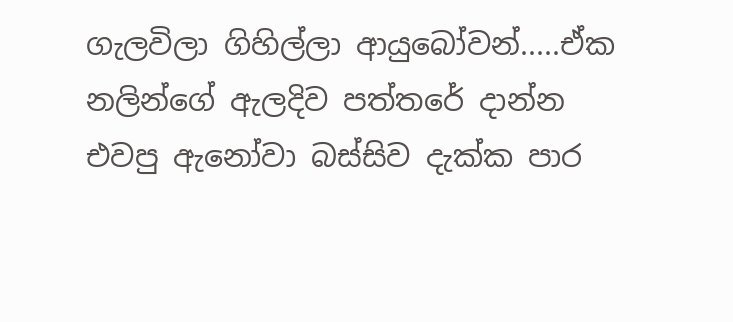ගැලවිලා ගිහිල්ලා ආයුබෝවන්.....ඒක නලින්ගේ ඇලදිව පත්තරේ දාන්න එවපු ඇනෝවා බස්සිව දැක්ක පාර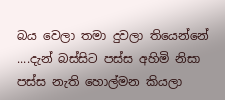බය වෙලා තමා දුවලා තියෙන්නේ ....දැන් බස්සිට පස්ස අහිමි නිසා පස්ස නැති හොල්මන කියලා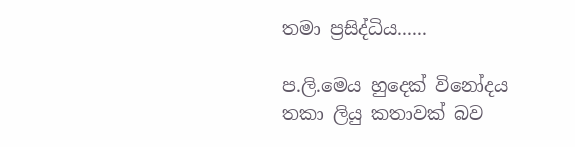තමා ප්‍රසිද්ධිය......

ප.ලි.මෙය හුදෙක් විනෝදය තකා ලියු කතාවක් බව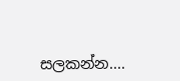සලකන්න....